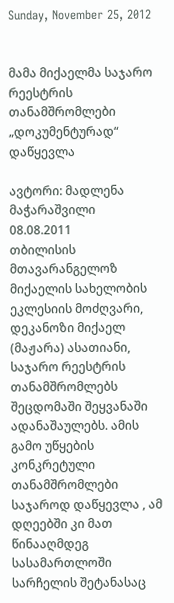Sunday, November 25, 2012


მამა მიქაელმა საჯარო რეესტრის თანამშრომლები „დოკუმენტურად“ დაწყევლა

ავტორი: მადლენა მაჭარაშვილი
08.08.2011
თბილისის მთავარანგელოზ მიქაელის სახელობის ეკლესიის მოძღვარი, დეკანოზი მიქაელ (მაჟარა) ასათიანი, საჯარო რეესტრის თანამშრომლებს შეცდომაში შეყვანაში ადანაშაულებს. ამის გამო უწყების კონკრეტული თანამშრომლები საჯაროდ დაწყევლა , ამ დღეებში კი მათ წინააღმდეგ სასამართლოში სარჩელის შეტანასაც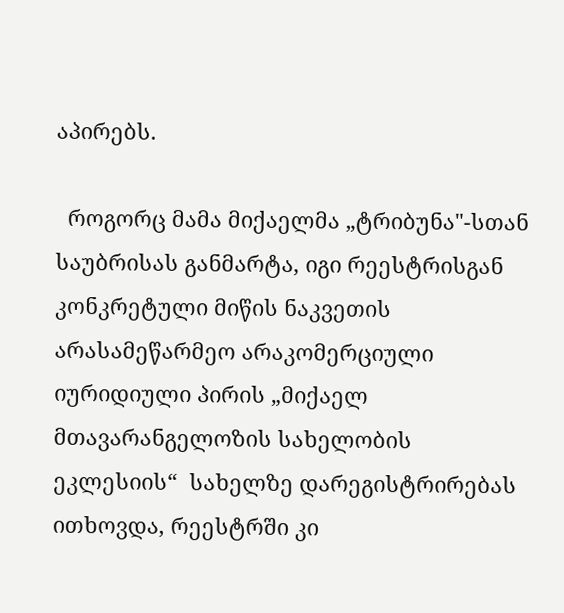აპირებს.

  როგორც მამა მიქაელმა „ტრიბუნა"-სთან საუბრისას განმარტა, იგი რეესტრისგან კონკრეტული მიწის ნაკვეთის არასამეწარმეო არაკომერციული იურიდიული პირის „მიქაელ მთავარანგელოზის სახელობის ეკლესიის“  სახელზე დარეგისტრირებას ითხოვდა, რეესტრში კი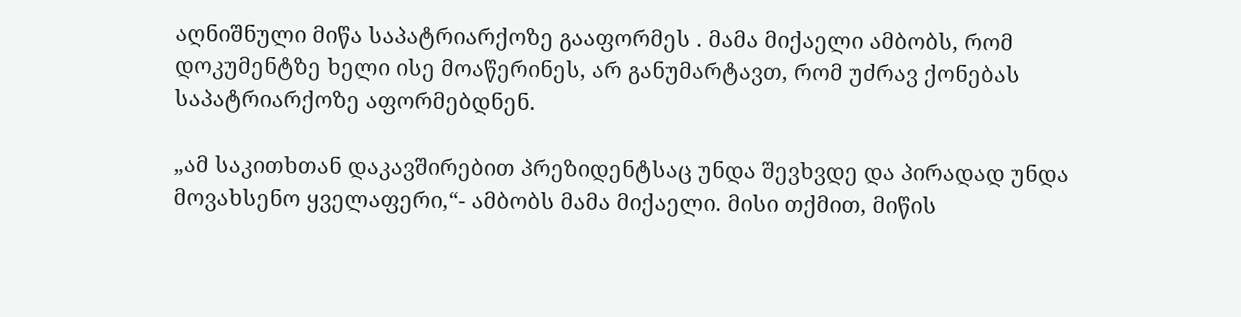აღნიშნული მიწა საპატრიარქოზე გააფორმეს . მამა მიქაელი ამბობს, რომ დოკუმენტზე ხელი ისე მოაწერინეს, არ განუმარტავთ, რომ უძრავ ქონებას საპატრიარქოზე აფორმებდნენ.

„ამ საკითხთან დაკავშირებით პრეზიდენტსაც უნდა შევხვდე და პირადად უნდა მოვახსენო ყველაფერი,“- ამბობს მამა მიქაელი. მისი თქმით, მიწის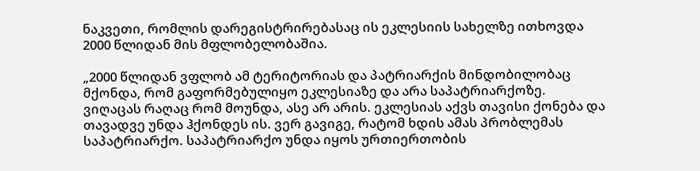ნაკვეთი, რომლის დარეგისტრირებასაც ის ეკლესიის სახელზე ითხოვდა 2000 წლიდან მის მფლობელობაშია.

„2000 წლიდან ვფლობ ამ ტერიტორიას და პატრიარქის მინდობილობაც მქონდა, რომ გაფორმებულიყო ეკლესიაზე და არა საპატრიარქოზე. ვიღაცას რაღაც რომ მოუნდა, ასე არ არის. ეკლესიას აქვს თავისი ქონება და თავადვე უნდა ჰქონდეს ის. ვერ გავიგე, რატომ ხდის ამას პრობლემას საპატრიარქო. საპატრიარქო უნდა იყოს ურთიერთობის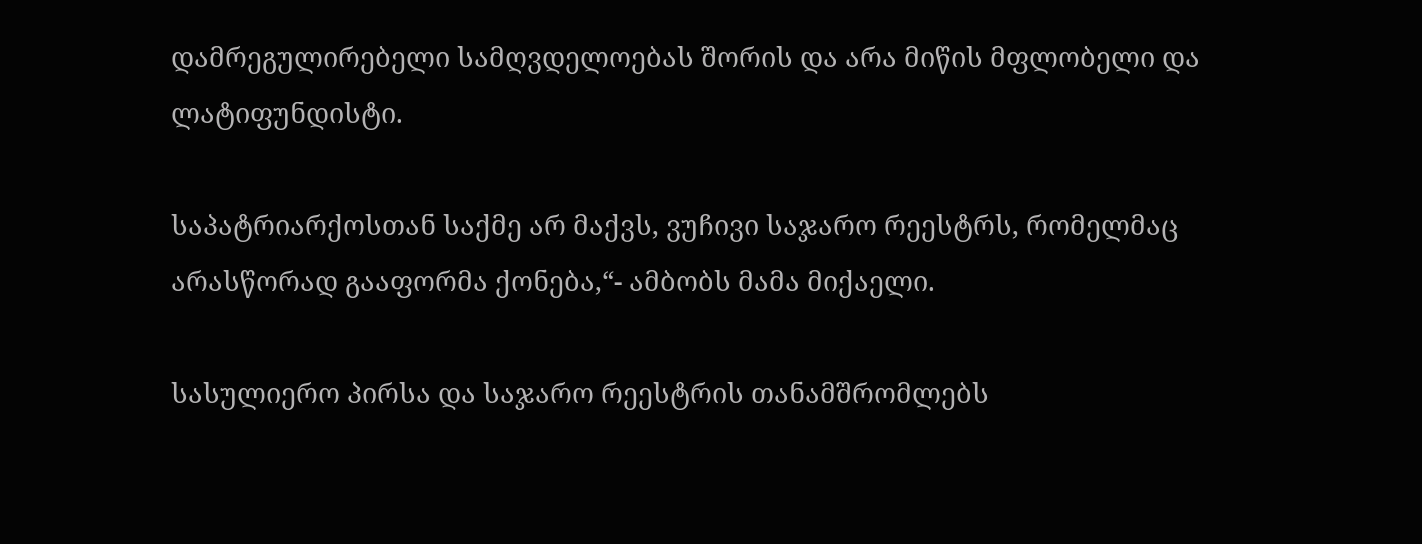დამრეგულირებელი სამღვდელოებას შორის და არა მიწის მფლობელი და ლატიფუნდისტი.

საპატრიარქოსთან საქმე არ მაქვს, ვუჩივი საჯარო რეესტრს, რომელმაც არასწორად გააფორმა ქონება,“- ამბობს მამა მიქაელი.

სასულიერო პირსა და საჯარო რეესტრის თანამშრომლებს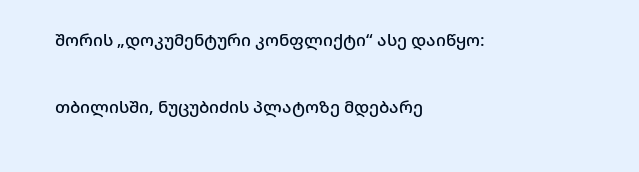შორის „დოკუმენტური კონფლიქტი“ ასე დაიწყო:

თბილისში, ნუცუბიძის პლატოზე მდებარე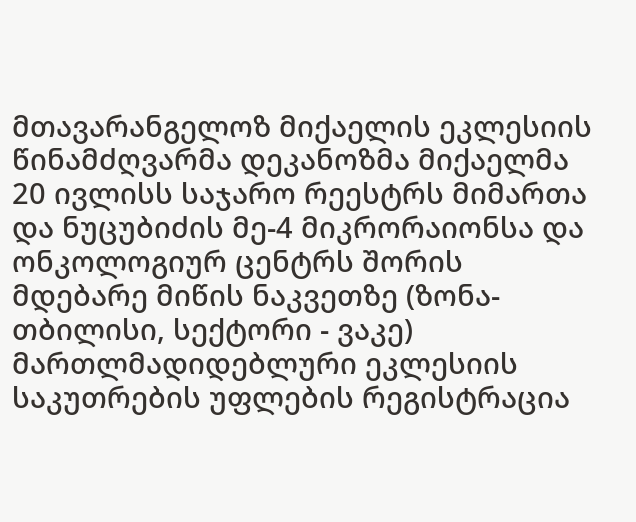მთავარანგელოზ მიქაელის ეკლესიის წინამძღვარმა დეკანოზმა მიქაელმა 20 ივლისს საჯარო რეესტრს მიმართა და ნუცუბიძის მე-4 მიკრორაიონსა და ონკოლოგიურ ცენტრს შორის მდებარე მიწის ნაკვეთზე (ზონა- თბილისი, სექტორი - ვაკე) მართლმადიდებლური ეკლესიის საკუთრების უფლების რეგისტრაცია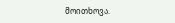მოითხოვა.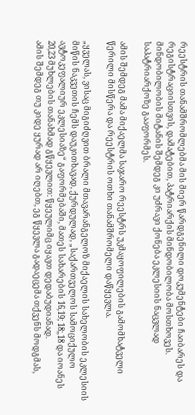რეესტრის თანამშრომლებმა მის მიერ წარდგენილი დოკუმენტები ჩაიბარეს და რეგისტრაციისთვის, დამატებით, პატრიარქის მინდობილობა მოსთხოვეს. მინდობილობის მიტანის შემდეგ კი უძრავი ქონება ეკლესიის ნაცვლად საპატრიარქოზე გააფორმეს.

ამის შემდეგ მამა მიქაელმა საჯარო რეესტრს უკმაყოფილების გამომხატველი წერილი მისწერა და რეესტრის ოთხი თანამშრომელი დაწყევლა.

„ყველას, ვისაც მიგიძღვით ბრალი მთავარანგელოზ მიქაელის სახელობის ეკლესიის მიწის ნაკვეთის ჩემს დაუკითხავად, ქურდულად, „საქართველოს სამოციქულო ავტოკეფალიურ ეკლესიაზე“ გაფორმებაში, მათეს სახარების 16,19; 18;,18 და იოანეს 20,23 მუხლების თანახმად გწყევლით: წყეულიმც იყავთ დედაბუდიანად.
ამის შემდეგ თუ კიდე ყურად არ იღებთ, ეგ წყევლა გადაეცემა თქვენს მოდგმას,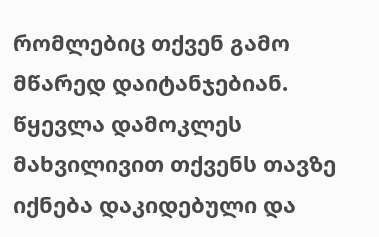რომლებიც თქვენ გამო მწარედ დაიტანჯებიან. წყევლა დამოკლეს მახვილივით თქვენს თავზე იქნება დაკიდებული და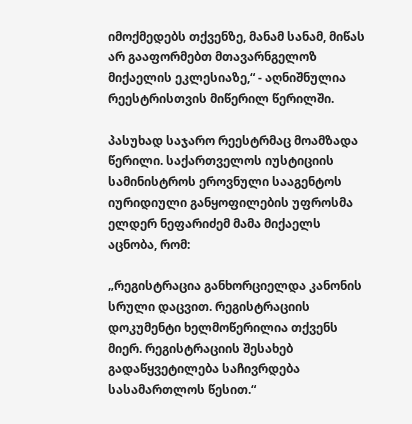იმოქმედებს თქვენზე, მანამ სანამ, მიწას არ გააფორმებთ მთავარნგელოზ მიქაელის ეკლესიაზე,“ - აღნიშნულია რეესტრისთვის მიწერილ წერილში.

პასუხად საჯარო რეესტრმაც მოამზადა წერილი. საქართველოს იუსტიციის სამინისტროს ეროვნული სააგენტოს იურიდიული განყოფილების უფროსმა ელდერ ნეფარიძემ მამა მიქაელს აცნობა, რომ:

„რეგისტრაცია განხორციელდა კანონის სრული დაცვით. რეგისტრაციის დოკუმენტი ხელმოწერილია თქვენს მიერ. რეგისტრაციის შესახებ გადაწყვეტილება საჩივრდება სასამართლოს წესით.“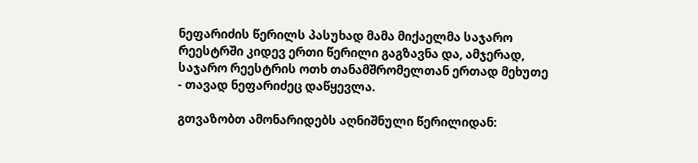ნეფარიძის წერილს პასუხად მამა მიქაელმა საჯარო რეესტრში კიდევ ერთი წერილი გაგზავნა და, ამჯერად, საჯარო რეესტრის ოთხ თანამშრომელთან ერთად მეხუთე - თავად ნეფარიძეც დაწყევლა.

გთვაზობთ ამონარიდებს აღნიშნული წერილიდან: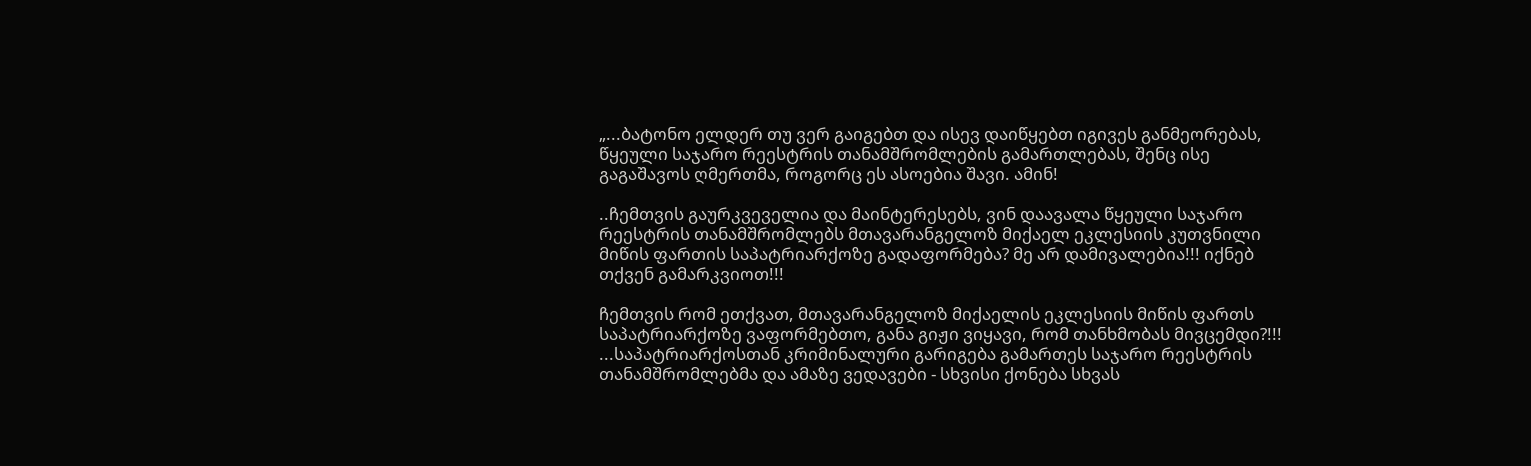„...ბატონო ელდერ თუ ვერ გაიგებთ და ისევ დაიწყებთ იგივეს განმეორებას, წყეული საჯარო რეესტრის თანამშრომლების გამართლებას, შენც ისე გაგაშავოს ღმერთმა, როგორც ეს ასოებია შავი. ამინ!

..ჩემთვის გაურკვეველია და მაინტერესებს, ვინ დაავალა წყეული საჯარო რეესტრის თანამშრომლებს მთავარანგელოზ მიქაელ ეკლესიის კუთვნილი მიწის ფართის საპატრიარქოზე გადაფორმება? მე არ დამივალებია!!! იქნებ თქვენ გამარკვიოთ!!!

ჩემთვის რომ ეთქვათ, მთავარანგელოზ მიქაელის ეკლესიის მიწის ფართს საპატრიარქოზე ვაფორმებთო, განა გიჟი ვიყავი, რომ თანხმობას მივცემდი?!!!
...საპატრიარქოსთან კრიმინალური გარიგება გამართეს საჯარო რეესტრის თანამშრომლებმა და ამაზე ვედავები - სხვისი ქონება სხვას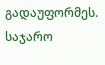გადაუფორმეს. საჯარო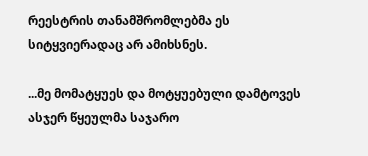რეესტრის თანამშრომლებმა ეს სიტყვიერადაც არ ამიხსნეს.

...მე მომატყუეს და მოტყუებული დამტოვეს ასჯერ წყეულმა საჯარო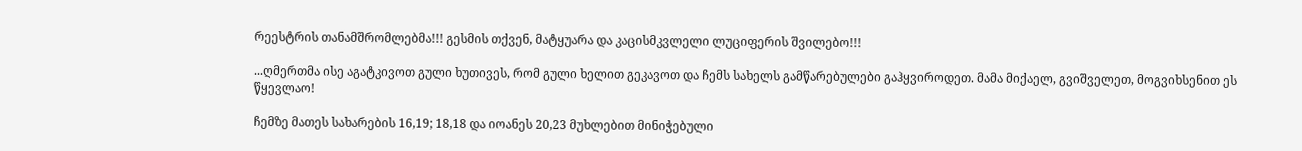რეესტრის თანამშრომლებმა!!! გესმის თქვენ, მატყუარა და კაცისმკვლელი ლუციფერის შვილებო!!!

...ღმერთმა ისე აგატკივოთ გული ხუთივეს, რომ გული ხელით გეკავოთ და ჩემს სახელს გამწარებულები გაჰყვიროდეთ. მამა მიქაელ, გვიშველეთ, მოგვიხსენით ეს წყევლაო!

ჩემზე მათეს სახარების 16,19; 18,18 და იოანეს 20,23 მუხლებით მინიჭებული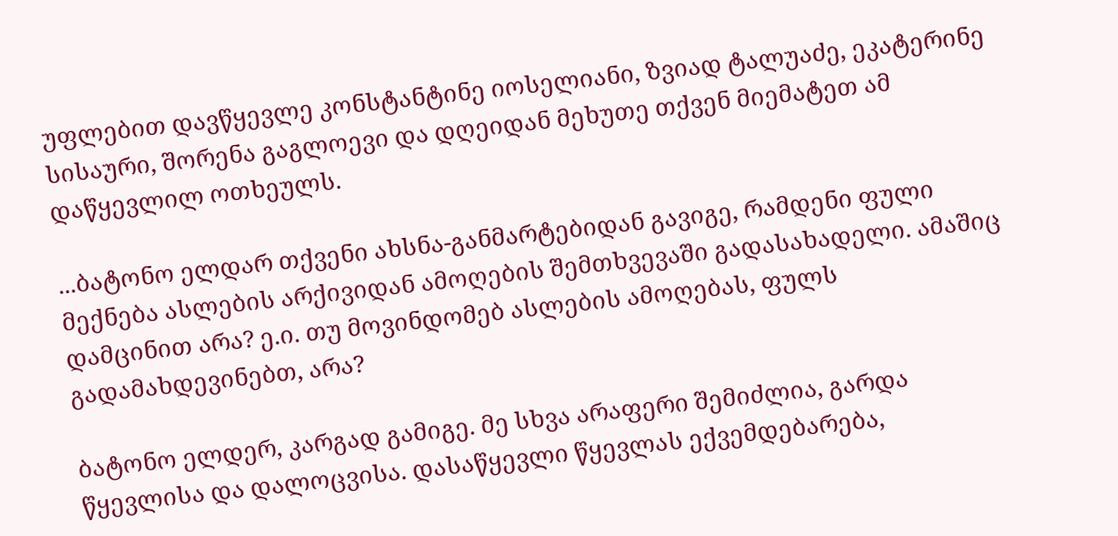უფლებით დავწყევლე კონსტანტინე იოსელიანი, ზვიად ტალუაძე, ეკატერინე სისაური, შორენა გაგლოევი და დღეიდან მეხუთე თქვენ მიემატეთ ამ დაწყევლილ ოთხეულს.

...ბატონო ელდარ თქვენი ახსნა-განმარტებიდან გავიგე, რამდენი ფული მექნება ასლების არქივიდან ამოღების შემთხვევაში გადასახადელი. ამაშიც დამცინით არა? ე.ი. თუ მოვინდომებ ასლების ამოღებას, ფულს გადამახდევინებთ, არა?

ბატონო ელდერ, კარგად გამიგე. მე სხვა არაფერი შემიძლია, გარდა წყევლისა და დალოცვისა. დასაწყევლი წყევლას ექვემდებარება,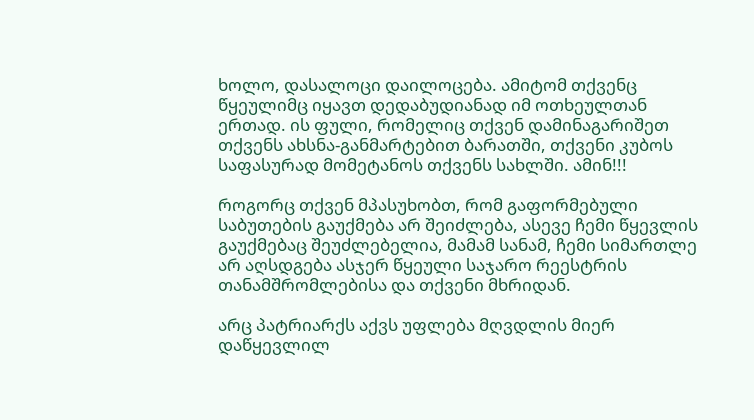ხოლო, დასალოცი დაილოცება. ამიტომ თქვენც წყეულიმც იყავთ დედაბუდიანად იმ ოთხეულთან ერთად. ის ფული, რომელიც თქვენ დამინაგარიშეთ თქვენს ახსნა-განმარტებით ბარათში, თქვენი კუბოს საფასურად მომეტანოს თქვენს სახლში. ამინ!!!

როგორც თქვენ მპასუხობთ, რომ გაფორმებული საბუთების გაუქმება არ შეიძლება, ასევე ჩემი წყევლის გაუქმებაც შეუძლებელია, მამამ სანამ, ჩემი სიმართლე არ აღსდგება ასჯერ წყეული საჯარო რეესტრის თანამშრომლებისა და თქვენი მხრიდან.

არც პატრიარქს აქვს უფლება მღვდლის მიერ დაწყევლილ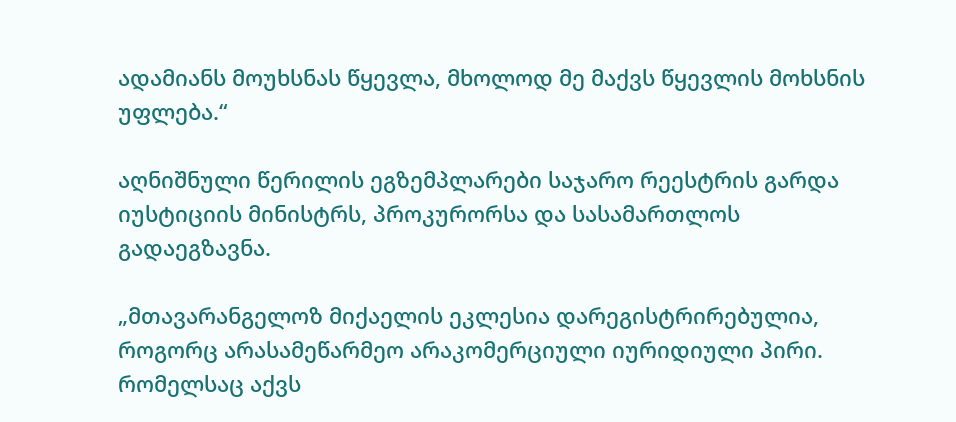ადამიანს მოუხსნას წყევლა, მხოლოდ მე მაქვს წყევლის მოხსნის უფლება.“

აღნიშნული წერილის ეგზემპლარები საჯარო რეესტრის გარდა იუსტიციის მინისტრს, პროკურორსა და სასამართლოს გადაეგზავნა.

„მთავარანგელოზ მიქაელის ეკლესია დარეგისტრირებულია, როგორც არასამეწარმეო არაკომერციული იურიდიული პირი. რომელსაც აქვს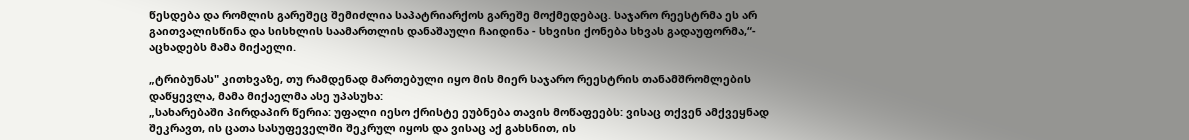წესდება და რომლის გარეშეც შემიძლია საპატრიარქოს გარეშე მოქმედებაც. საჯარო რეესტრმა ეს არ გაითვალისწინა და სისხლის საამართლის დანაშაული ჩაიდინა - სხვისი ქონება სხვას გადაუფორმა,“- აცხადებს მამა მიქაელი.

„ტრიბუნას" კითხვაზე, თუ რამდენად მართებული იყო მის მიერ საჯარო რეესტრის თანამშრომლების დაწყევლა, მამა მიქაელმა ასე უპასუხა:
„სახარებაში პირდაპირ წერია: უფალი იესო ქრისტე ეუბნება თავის მოწაფეებს: ვისაც თქვენ ამქვეყნად შეკრავთ, ის ცათა სასუფეველში შეკრულ იყოს და ვისაც აქ გახსნით, ის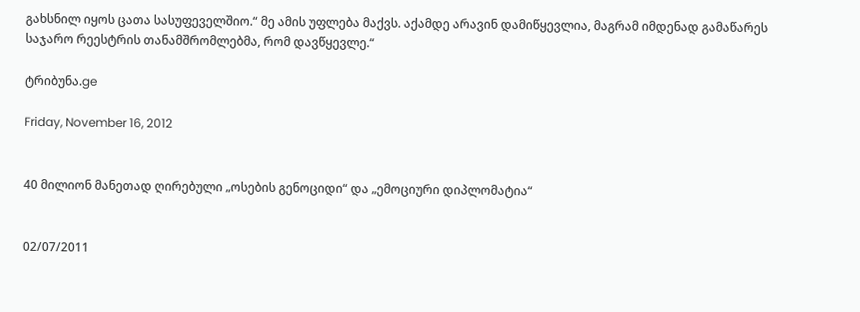გახსნილ იყოს ცათა სასუფეველშიო.“ მე ამის უფლება მაქვს. აქამდე არავინ დამიწყევლია, მაგრამ იმდენად გამაწარეს საჯარო რეესტრის თანამშრომლებმა, რომ დავწყევლე.“

ტრიბუნა.ge

Friday, November 16, 2012


40 მილიონ მანეთად ღირებული „ოსების გენოციდი“ და „ემოციური დიპლომატია“


02/07/2011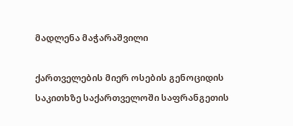მადლენა მაჭარაშვილი

ქართველების მიერ ოსების გენოციდის საკითხზე საქართველოში საფრანგეთის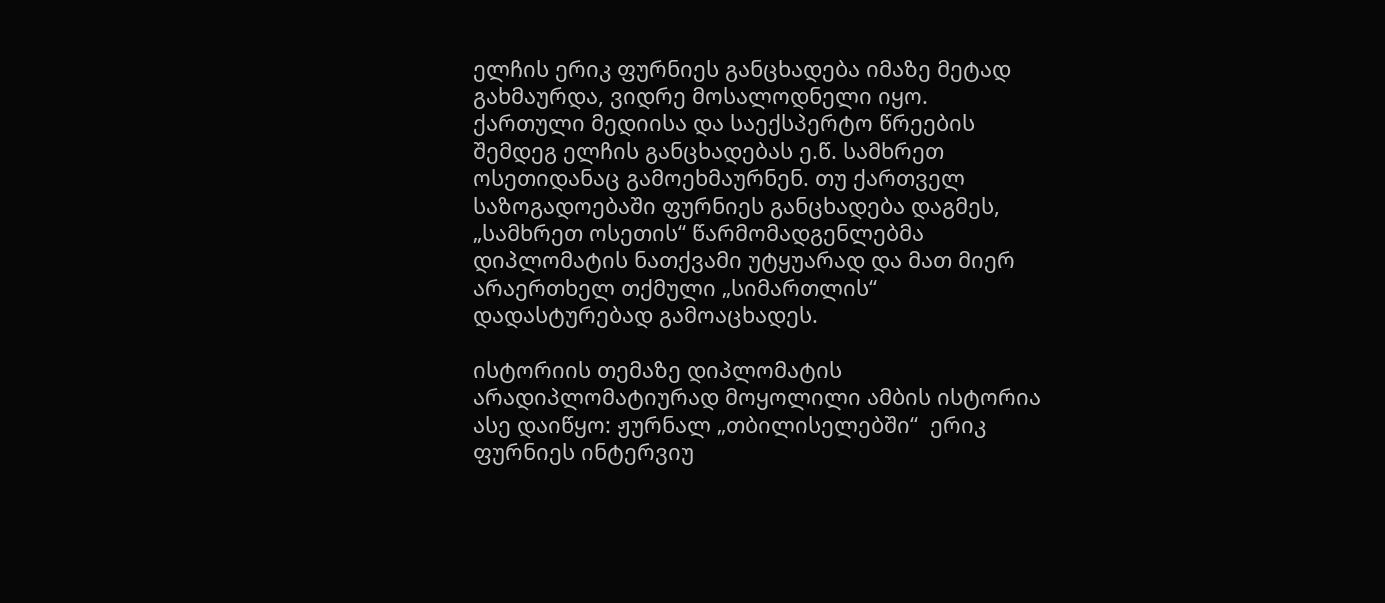ელჩის ერიკ ფურნიეს განცხადება იმაზე მეტად გახმაურდა, ვიდრე მოსალოდნელი იყო. ქართული მედიისა და საექსპერტო წრეების შემდეგ ელჩის განცხადებას ე.წ. სამხრეთ ოსეთიდანაც გამოეხმაურნენ. თუ ქართველ საზოგადოებაში ფურნიეს განცხადება დაგმეს, „სამხრეთ ოსეთის“ წარმომადგენლებმა დიპლომატის ნათქვამი უტყუარად და მათ მიერ არაერთხელ თქმული „სიმართლის“ დადასტურებად გამოაცხადეს.

ისტორიის თემაზე დიპლომატის არადიპლომატიურად მოყოლილი ამბის ისტორია ასე დაიწყო: ჟურნალ „თბილისელებში“  ერიკ ფურნიეს ინტერვიუ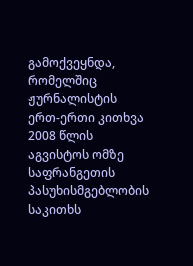გამოქვეყნდა, რომელშიც ჟურნალისტის ერთ-ერთი კითხვა 2008 წლის აგვისტოს ომზე საფრანგეთის პასუხისმგებლობის საკითხს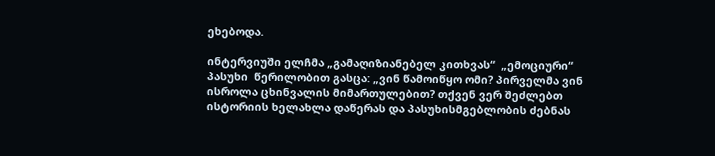ეხებოდა.

ინტერვიუში ელჩმა „გამაღიზიანებელ კითხვას“  „ემოციური“ პასუხი  წერილობით გასცა: „ვინ წამოიწყო ომი? პირველმა ვინ ისროლა ცხინვალის მიმართულებით? თქვენ ვერ შეძლებთ ისტორიის ხელახლა დაწერას და პასუხისმგებლობის ძებნას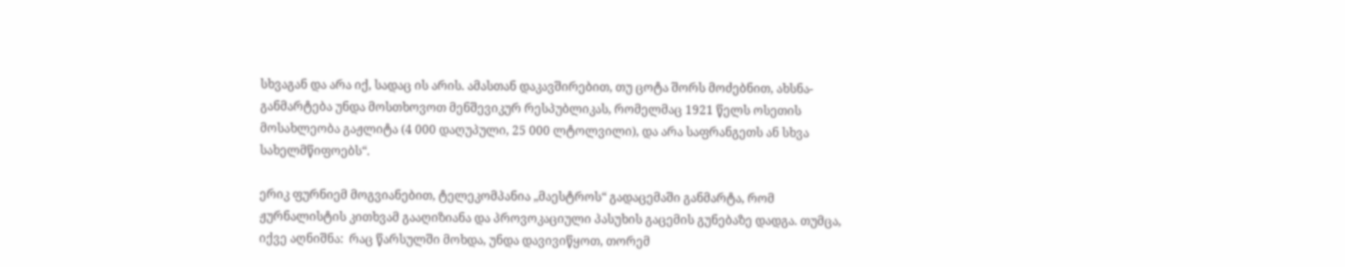სხვაგან და არა იქ, სადაც ის არის. ამასთან დაკავშირებით, თუ ცოტა შორს მოძებნით, ახსნა-განმარტება უნდა მოსთხოვოთ მენშევიკურ რესპუბლიკას, რომელმაც 1921 წელს ოსეთის მოსახლეობა გაჟლიტა (4 000 დაღუპული, 25 000 ლტოლვილი), და არა საფრანგეთს ან სხვა სახელმწიფოებს“.

ერიკ ფურნიემ მოგვიანებით, ტელეკომპანია „მაესტროს“ გადაცემაში განმარტა, რომ ჟურნალისტის კითხვამ გააღიზიანა და პროვოკაციული პასუხის გაცემის გუნებაზე დადგა. თუმცა, იქვე აღნიშნა:  რაც წარსულში მოხდა, უნდა დავივიწყოთ, თორემ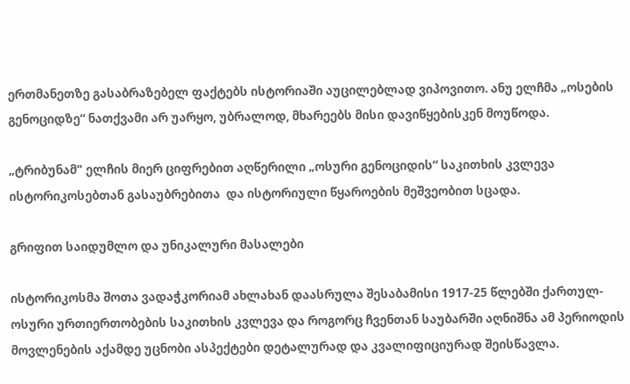ერთმანეთზე გასაბრაზებელ ფაქტებს ისტორიაში აუცილებლად ვიპოვითო. ანუ ელჩმა „ოსების გენოციდზე“ ნათქვამი არ უარყო, უბრალოდ, მხარეებს მისი დავიწყებისკენ მოუწოდა.

„ტრიბუნამ" ელჩის მიერ ციფრებით აღწერილი „ოსური გენოციდის“ საკითხის კვლევა ისტორიკოსებთან გასაუბრებითა  და ისტორიული წყაროების მეშვეობით სცადა.

გრიფით საიდუმლო და უნიკალური მასალები

ისტორიკოსმა შოთა ვადაჭკორიამ ახლახან დაასრულა შესაბამისი 1917-25 წლებში ქართულ-ოსური ურთიერთობების საკითხის კვლევა და როგორც ჩვენთან საუბარში აღნიშნა ამ პერიოდის მოვლენების აქამდე უცნობი ასპექტები დეტალურად და კვალიფიციურად შეისწავლა.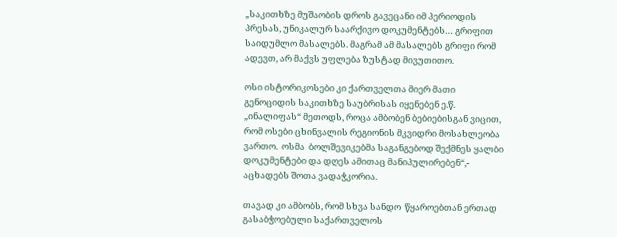„საკითხზე მუშაობის დროს გავეცანი იმ პერიოდის პრესას, უნიკალურ საარქივო დოკუმენტებს… გრიფით საიდუმლო მასალებს. მაგრამ ამ მასალებს გრიფი რომ ადევთ, არ მაქვს უფლება ზუსტად მივუთითო.

ოსი ისტორიკოსები კი ქართველთა მიერ მათი გენოციდის საკითხზე საუბრისას იყენებენ ე.წ.  „ინალიფას“ მეთოდს, როცა ამბობენ ბებიებისგან ვიცით, რომ ოსები ცხინვალის რეგიონის მკვიდრი მოსახლეობა ვართო.  ოსმა  ბოლშევიკებმა საგანგებოდ შექმნეს ყალბი დოკუმენტები და დღეს ამითაც მანიპულირებენ“,- აცხადებს შოთა ვადაჭკორია.

თავად კი ამბობს, რომ სხვა სანდო  წყაროებთან ერთად  გასაბჭოებული საქართველოს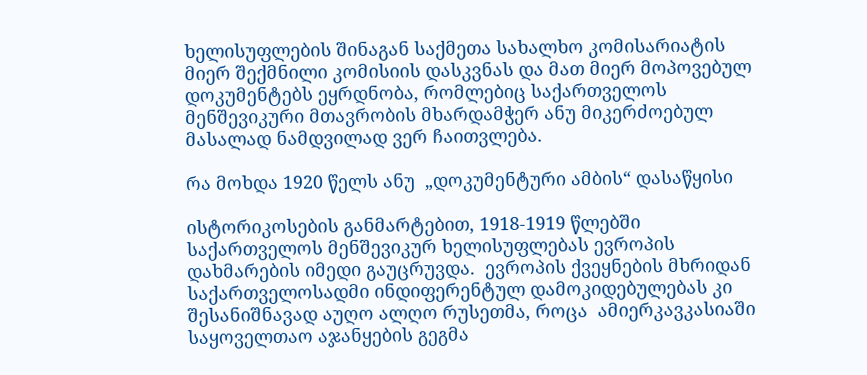ხელისუფლების შინაგან საქმეთა სახალხო კომისარიატის მიერ შექმნილი კომისიის დასკვნას და მათ მიერ მოპოვებულ დოკუმენტებს ეყრდნობა, რომლებიც საქართველოს მენშევიკური მთავრობის მხარდამჭერ ანუ მიკერძოებულ მასალად ნამდვილად ვერ ჩაითვლება.

რა მოხდა 1920 წელს ანუ  „დოკუმენტური ამბის“ დასაწყისი

ისტორიკოსების განმარტებით, 1918-1919 წლებში საქართველოს მენშევიკურ ხელისუფლებას ევროპის დახმარების იმედი გაუცრუვდა.  ევროპის ქვეყნების მხრიდან საქართველოსადმი ინდიფერენტულ დამოკიდებულებას კი შესანიშნავად აუღო ალღო რუსეთმა, როცა  ამიერკავკასიაში საყოველთაო აჯანყების გეგმა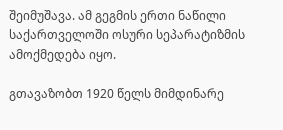შეიმუშავა. ამ გეგმის ერთი ნაწილი საქართველოში ოსური სეპარატიზმის ამოქმედება იყო.

გთავაზობთ 1920 წელს მიმდინარე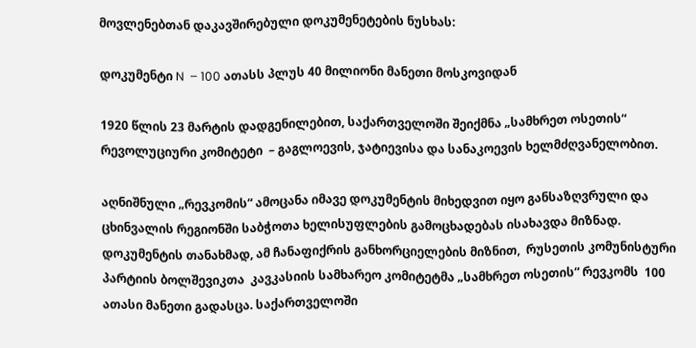მოვლენებთან დაკავშირებული დოკუმენეტების ნუსხას:

დოკუმენტი N  – 100 ათასს პლუს 40 მილიონი მანეთი მოსკოვიდან

1920 წლის 23 მარტის დადგენილებით, საქართველოში შეიქმნა „სამხრეთ ოსეთის“ რევოლუციური კომიტეტი  – გაგლოევის, ჯატიევისა და სანაკოევის ხელმძღვანელობით.

აღნიშნული „რევკომის“ ამოცანა იმავე დოკუმენტის მიხედვით იყო განსაზღვრული და ცხინვალის რეგიონში საბჭოთა ხელისუფლების გამოცხადებას ისახავდა მიზნად.
დოკუმენტის თანახმად, ამ ჩანაფიქრის განხორციელების მიზნით,  რუსეთის კომუნისტური პარტიის ბოლშევიკთა  კავკასიის სამხარეო კომიტეტმა „სამხრეთ ოსეთის“ რევკომს  100 ათასი მანეთი გადასცა. საქართველოში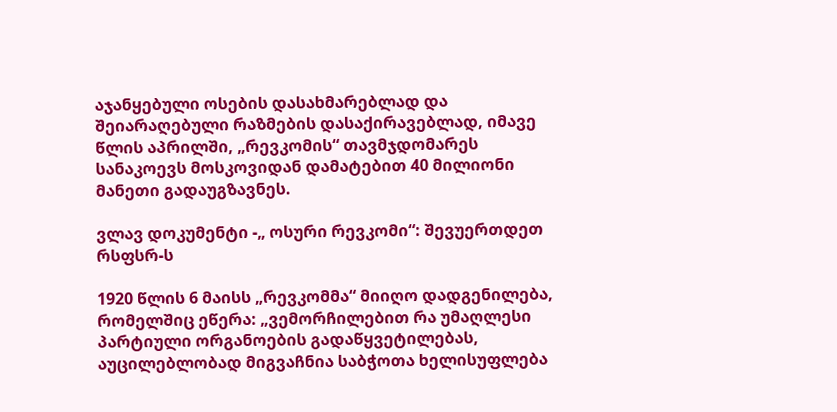აჯანყებული ოსების დასახმარებლად და შეიარაღებული რაზმების დასაქირავებლად, იმავე წლის აპრილში, „რევკომის“ თავმჯდომარეს სანაკოევს მოსკოვიდან დამატებით 40 მილიონი მანეთი გადაუგზავნეს.

ვლავ დოკუმენტი -„ ოსური რევკომი“: შევუერთდეთ რსფსრ-ს

1920 წლის 6 მაისს „რევკომმა“ მიიღო დადგენილება, რომელშიც ეწერა: „ვემორჩილებით რა უმაღლესი პარტიული ორგანოების გადაწყვეტილებას, აუცილებლობად მიგვაჩნია საბჭოთა ხელისუფლება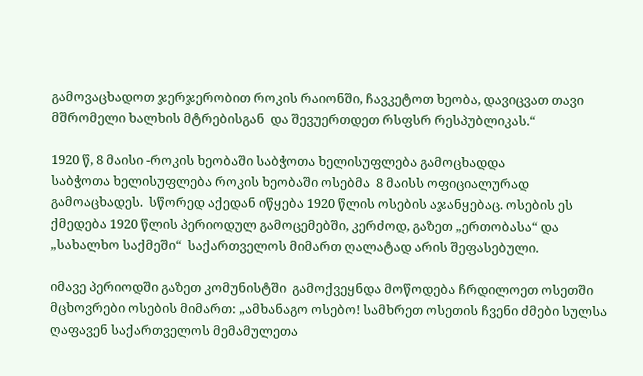გამოვაცხადოთ ჯერჯერობით როკის რაიონში, ჩავკეტოთ ხეობა, დავიცვათ თავი მშრომელი ხალხის მტრებისგან  და შევუერთდეთ რსფსრ რესპუბლიკას.“

1920 წ, 8 მაისი -როკის ხეობაში საბჭოთა ხელისუფლება გამოცხადდა
საბჭოთა ხელისუფლება როკის ხეობაში ოსებმა  8 მაისს ოფიციალურად გამოაცხადეს.  სწორედ აქედან იწყება 1920 წლის ოსების აჯანყებაც. ოსების ეს ქმედება 1920 წლის პერიოდულ გამოცემებში, კერძოდ, გაზეთ „ერთობასა“ და „სახალხო საქმეში“  საქართველოს მიმართ ღალატად არის შეფასებული.

იმავე პერიოდში გაზეთ კომუნისტში  გამოქვეყნდა მოწოდება ჩრდილოეთ ოსეთში მცხოვრები ოსების მიმართ: „ამხანაგო ოსებო! სამხრეთ ოსეთის ჩვენი ძმები სულსა ღაფავენ საქართველოს მემამულეთა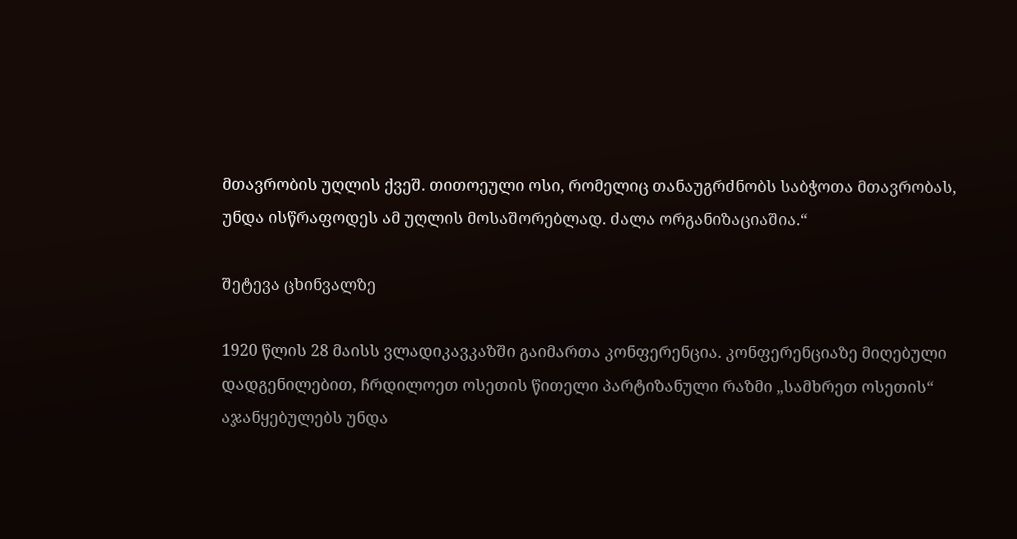მთავრობის უღლის ქვეშ. თითოეული ოსი, რომელიც თანაუგრძნობს საბჭოთა მთავრობას, უნდა ისწრაფოდეს ამ უღლის მოსაშორებლად. ძალა ორგანიზაციაშია.“

შეტევა ცხინვალზე

1920 წლის 28 მაისს ვლადიკავკაზში გაიმართა კონფერენცია. კონფერენციაზე მიღებული დადგენილებით, ჩრდილოეთ ოსეთის წითელი პარტიზანული რაზმი „სამხრეთ ოსეთის“ აჯანყებულებს უნდა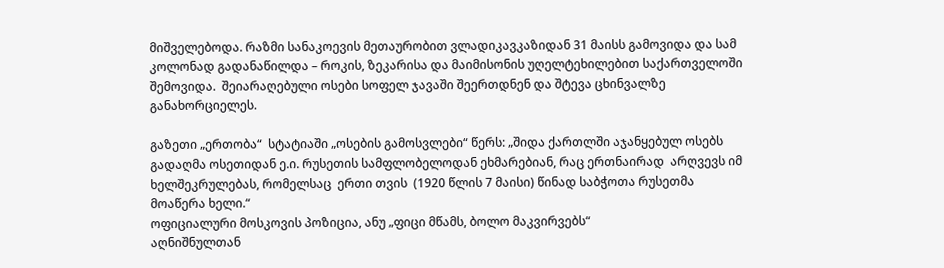მიშველებოდა. რაზმი სანაკოევის მეთაურობით ვლადიკავკაზიდან 31 მაისს გამოვიდა და სამ კოლონად გადანაწილდა – როკის, ზეკარისა და მაიმისონის უღელტეხილებით საქართველოში შემოვიდა.  შეიარაღებული ოსები სოფელ ჯავაში შეერთდნენ და შტევა ცხინვალზე განახორციელეს.

გაზეთი „ერთობა“  სტატიაში „ოსების გამოსვლები“ წერს: „შიდა ქართლში აჯანყებულ ოსებს  გადაღმა ოსეთიდან ე.ი. რუსეთის სამფლობელოდან ეხმარებიან, რაც ერთნაირად  არღვევს იმ ხელშეკრულებას, რომელსაც  ერთი თვის  (1920 წლის 7 მაისი) წინად საბჭოთა რუსეთმა მოაწერა ხელი.“
ოფიციალური მოსკოვის პოზიცია, ანუ „ფიცი მწამს, ბოლო მაკვირვებს“
აღნიშნულთან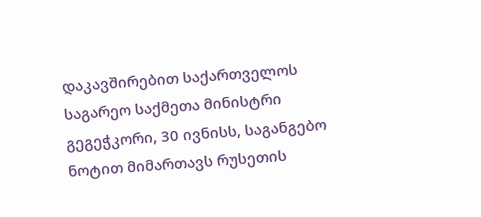დაკავშირებით საქართველოს საგარეო საქმეთა მინისტრი გეგეჭკორი, 30 ივნისს, საგანგებო ნოტით მიმართავს რუსეთის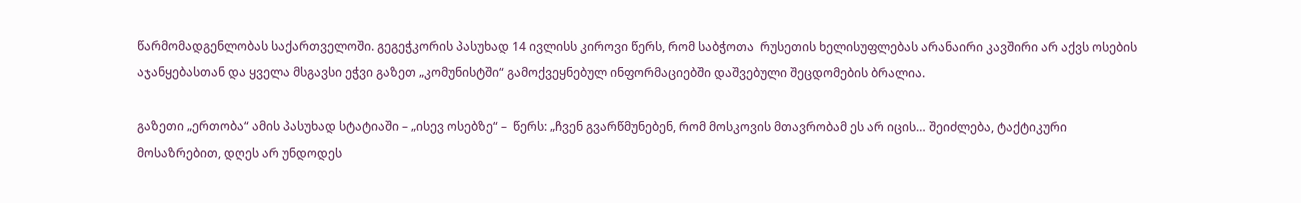წარმომადგენლობას საქართველოში. გეგეჭკორის პასუხად 14 ივლისს კიროვი წერს, რომ საბჭოთა  რუსეთის ხელისუფლებას არანაირი კავშირი არ აქვს ოსების აჯანყებასთან და ყველა მსგავსი ეჭვი გაზეთ „კომუნისტში“ გამოქვეყნებულ ინფორმაციებში დაშვებული შეცდომების ბრალია.

გაზეთი „ერთობა“ ამის პასუხად სტატიაში – „ისევ ოსებზე“ –  წერს: „ჩვენ გვარწმუნებენ, რომ მოსკოვის მთავრობამ ეს არ იცის… შეიძლება, ტაქტიკური მოსაზრებით, დღეს არ უნდოდეს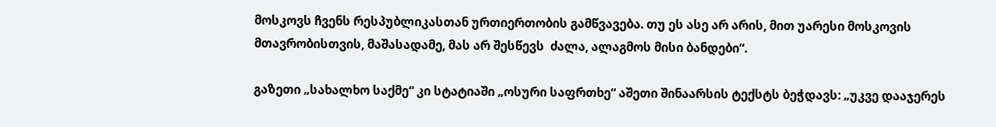მოსკოვს ჩვენს რესპუბლიკასთან ურთიერთობის გამწვავება. თუ ეს ასე არ არის, მით უარესი მოსკოვის მთავრობისთვის, მაშასადამე, მას არ შესწევს  ძალა, ალაგმოს მისი ბანდები“.

გაზეთი „სახალხო საქმე“ კი სტატიაში „ოსური საფრთხე“ აშეთი შინაარსის ტექსტს ბეჭდავს: „უკვე დააჯერეს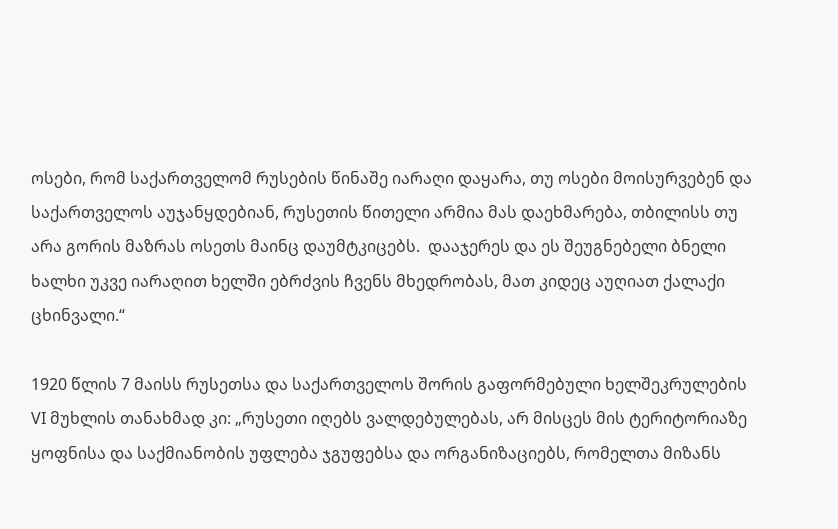ოსები, რომ საქართველომ რუსების წინაშე იარაღი დაყარა, თუ ოსები მოისურვებენ და საქართველოს აუჯანყდებიან, რუსეთის წითელი არმია მას დაეხმარება, თბილისს თუ არა გორის მაზრას ოსეთს მაინც დაუმტკიცებს.  დააჯერეს და ეს შეუგნებელი ბნელი ხალხი უკვე იარაღით ხელში ებრძვის ჩვენს მხედრობას, მათ კიდეც აუღიათ ქალაქი ცხინვალი.“

1920 წლის 7 მაისს რუსეთსა და საქართველოს შორის გაფორმებული ხელშეკრულების VI მუხლის თანახმად კი: „რუსეთი იღებს ვალდებულებას, არ მისცეს მის ტერიტორიაზე ყოფნისა და საქმიანობის უფლება ჯგუფებსა და ორგანიზაციებს, რომელთა მიზანს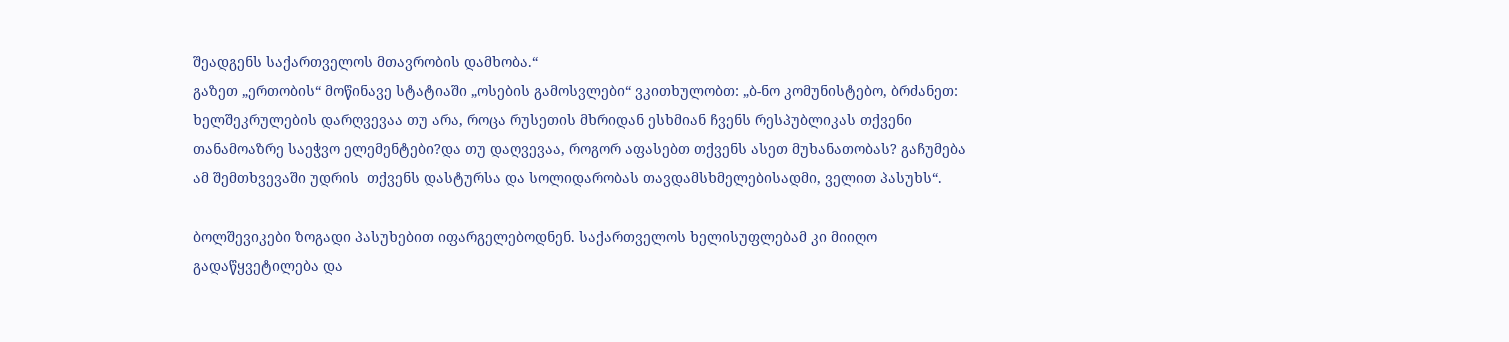შეადგენს საქართველოს მთავრობის დამხობა.“
გაზეთ „ერთობის“ მოწინავე სტატიაში „ოსების გამოსვლები“ ვკითხულობთ: „ბ-ნო კომუნისტებო, ბრძანეთ: ხელშეკრულების დარღვევაა თუ არა, როცა რუსეთის მხრიდან ესხმიან ჩვენს რესპუბლიკას თქვენი თანამოაზრე საეჭვო ელემენტები?და თუ დაღვევაა, როგორ აფასებთ თქვენს ასეთ მუხანათობას? გაჩუმება ამ შემთხვევაში უდრის  თქვენს დასტურსა და სოლიდარობას თავდამსხმელებისადმი, ველით პასუხს“.

ბოლშევიკები ზოგადი პასუხებით იფარგელებოდნენ. საქართველოს ხელისუფლებამ კი მიიღო გადაწყვეტილება და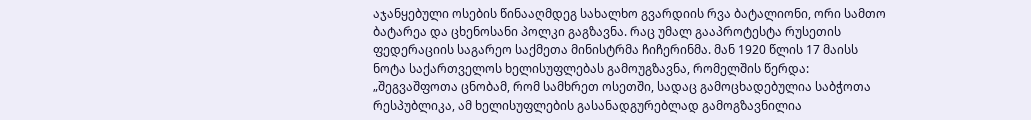აჯანყებული ოსების წინააღმდეგ სახალხო გვარდიის რვა ბატალიონი, ორი სამთო ბატარეა და ცხენოსანი პოლკი გაგზავნა. რაც უმალ გააპროტესტა რუსეთის  ფედერაციის საგარეო საქმეთა მინისტრმა ჩიჩერინმა. მან 1920 წლის 17 მაისს ნოტა საქართველოს ხელისუფლებას გამოუგზავნა, რომელშის წერდა: „შეგვაშფოთა ცნობამ, რომ სამხრეთ ოსეთში, სადაც გამოცხადებულია საბჭოთა რესპუბლიკა, ამ ხელისუფლების გასანადგურებლად გამოგზავნილია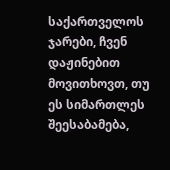საქართველოს ჯარები, ჩვენ დაჟინებით მოვითხოვთ, თუ ეს სიმართლეს შეესაბამება,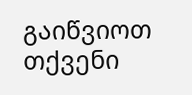გაიწვიოთ თქვენი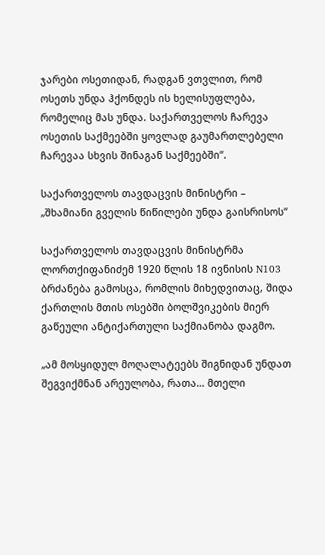ჯარები ოსეთიდან, რადგან ვთვლით, რომ ოსეთს უნდა ჰქონდეს ის ხელისუფლება, რომელიც მას უნდა. საქართველოს ჩარევა ოსეთის საქმეებში ყოვლად გაუმართლებელი ჩარევაა სხვის შინაგან საქმეებში“.

საქართველოს თავდაცვის მინისტრი – „შხამიანი გველის წიწილები უნდა გაისრისოს“

საქართველოს თავდაცვის მინისტრმა ლორთქიფანიძემ 1920 წლის 18 ივნისის N103  ბრძანება გამოსცა, რომლის მიხედვითაც, შიდა ქართლის მთის ოსებში ბოლშვიკების მიერ  გაწეული ანტიქართული საქმიანობა დაგმო.

„ამ მოსყიდულ მოღალატეებს შიგნიდან უნდათ შეგვიქმნან არეულობა, რათა… მთელი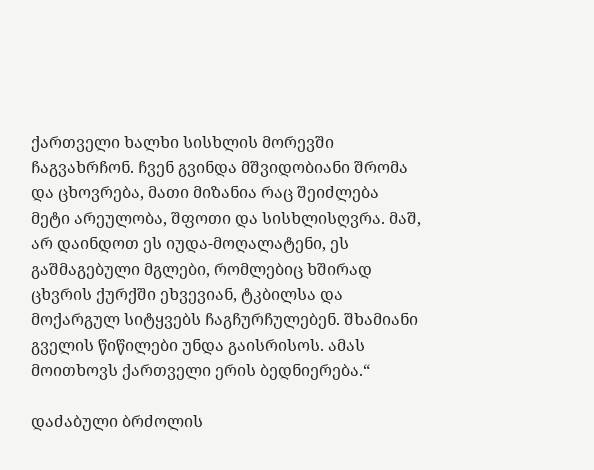ქართველი ხალხი სისხლის მორევში ჩაგვახრჩონ. ჩვენ გვინდა მშვიდობიანი შრომა და ცხოვრება, მათი მიზანია რაც შეიძლება მეტი არეულობა, შფოთი და სისხლისღვრა. მაშ, არ დაინდოთ ეს იუდა-მოღალატენი, ეს გაშმაგებული მგლები, რომლებიც ხშირად ცხვრის ქურქში ეხვევიან, ტკბილსა და მოქარგულ სიტყვებს ჩაგჩურჩულებენ. შხამიანი გველის წიწილები უნდა გაისრისოს. ამას მოითხოვს ქართველი ერის ბედნიერება.“

დაძაბული ბრძოლის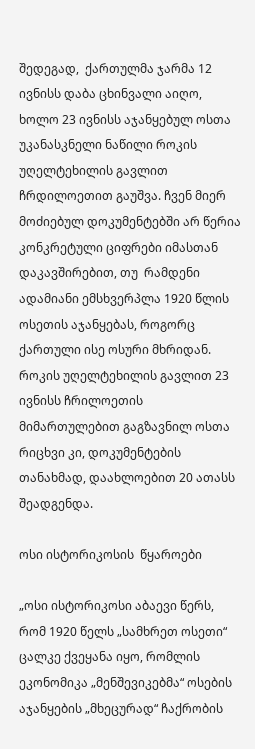შედეგად,  ქართულმა ჯარმა 12 ივნისს დაბა ცხინვალი აიღო, ხოლო 23 ივნისს აჯანყებულ ოსთა უკანასკნელი ნაწილი როკის უღელტეხილის გავლით ჩრდილოეთით გაუშვა. ჩვენ მიერ მოძიებულ დოკუმენტებში არ წერია კონკრეტული ციფრები იმასთან დაკავშირებით, თუ  რამდენი ადამიანი ემსხვერპლა 1920 წლის ოსეთის აჯანყებას, როგორც ქართული ისე ოსური მხრიდან. როკის უღელტეხილის გავლით 23 ივნისს ჩრილოეთის მიმართულებით გაგზავნილ ოსთა რიცხვი კი, დოკუმენტების თანახმად, დაახლოებით 20 ათასს შეადგენდა.

ოსი ისტორიკოსის  წყაროები

„ოსი ისტორიკოსი აბაევი წერს, რომ 1920 წელს „სამხრეთ ოსეთი“ ცალკე ქვეყანა იყო, რომლის ეკონომიკა „მენშევიკებმა“ ოსების აჯანყების „მხეცურად“ ჩაქრობის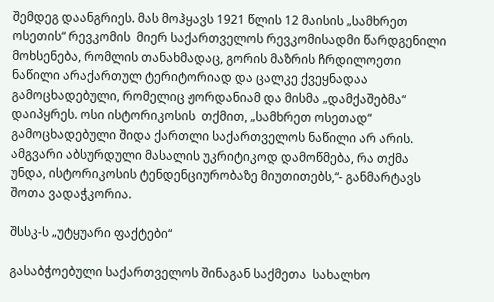შემდეგ დაანგრიეს. მას მოჰყავს 1921 წლის 12 მაისის „სამხრეთ ოსეთის“ რევკომის  მიერ საქართველოს რევკომისადმი წარდგენილი მოხსენება, რომლის თანახმადაც, გორის მაზრის ჩრდილოეთი ნაწილი არაქართულ ტერიტორიად და ცალკე ქვეყნადაა გამოცხადებული, რომელიც ჟორდანიამ და მისმა „დამქაშებმა“ დაიპყრეს. ოსი ისტორიკოსის  თქმით, „სამხრეთ ოსეთად“ გამოცხადებული შიდა ქართლი საქართველოს ნაწილი არ არის. ამგვარი აბსურდული მასალის უკრიტიკოდ დამოწმება, რა თქმა უნდა, ისტორიკოსის ტენდენციურობაზე მიუთითებს,“- განმარტავს შოთა ვადაჭკორია.

შსსკ-ს „უტყუარი ფაქტები“

გასაბჭოებული საქართველოს შინაგან საქმეთა  სახალხო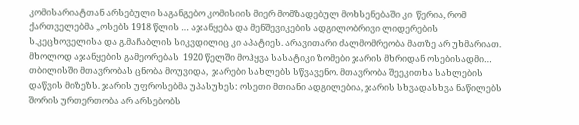კომისარიატთან არსებული საგანგებო კომისიის მიერ მომზადებულ მოხსენებაში კი  წერია, რომ ქართველებმა „ოსებს 1918 წლის … აჯანყება და მენშევიკების ადგილობრივი ლიდერების ს.კეცხოველისა და გ.მაჩაბლის სიკვდილიც კი აპატიეს. არავითარი ძალმომრეობა მათზე არ უხმარიათ. მხოლოდ აჯანყების გამეორებას  1920 წელში მოჰყვა სასატიკი ზომები ჯარის მხრიდან ოსებისადმი… თბილისში მთავრობას ცნობა მოუვიდა,  ჯარები სახლებს სწვავენო. მთავრობა შეეკითხა სახლების დაწვის მიზეზს. ჯარის უფროსებმა უპასუხეს: ოსეთი მთიანი ადგილებია, ჯარის სხვადასხვა ნაწილებს შორის ურთერთობა არ არსებობს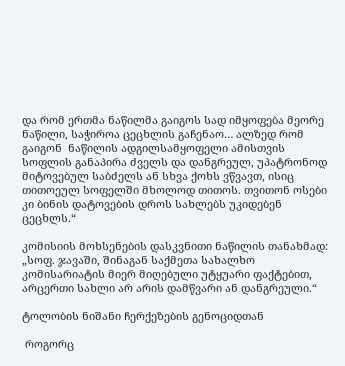და რომ ერთმა ნაწილმა გაიგოს სად იმყოფება მეორე ნაწილი, საჭიროა ცეცხლის გაჩენაო… ალზედ რომ გაიგონ  ნაწილის ადგილსამყოფელი ამისთვის სოფლის განაპირა ძველს და დანგრეულ, უპატრონოდ მიტოვებულ საბძელს ან სხვა ქოხს ვწვავთ, ისიც თითოეულ სოფელში მხოლოდ თითოს. თვითონ ოსები კი ბინის დატოვების დროს სახლებს უკიდებენ ცეცხლს.“

კომისიის მოხსენების დასკვნითი ნაწილის თანახმად: „სოფ. ჯავაში, შინაგან საქმეთა სახალხო კომისარიატის მიერ მიღებული უტყუარი ფაქტებით, არცერთი სახლი არ არის დამწვარი ან დანგრეული.“

ტოლობის ნიშანი ჩერქეზების გენოციდთან

 როგორც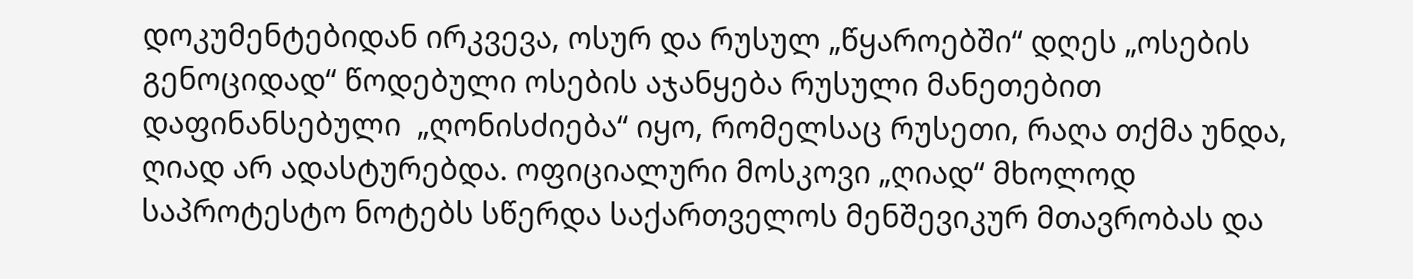დოკუმენტებიდან ირკვევა, ოსურ და რუსულ „წყაროებში“ დღეს „ოსების გენოციდად“ წოდებული ოსების აჯანყება რუსული მანეთებით დაფინანსებული  „ღონისძიება“ იყო, რომელსაც რუსეთი, რაღა თქმა უნდა, ღიად არ ადასტურებდა. ოფიციალური მოსკოვი „ღიად“ მხოლოდ საპროტესტო ნოტებს სწერდა საქართველოს მენშევიკურ მთავრობას და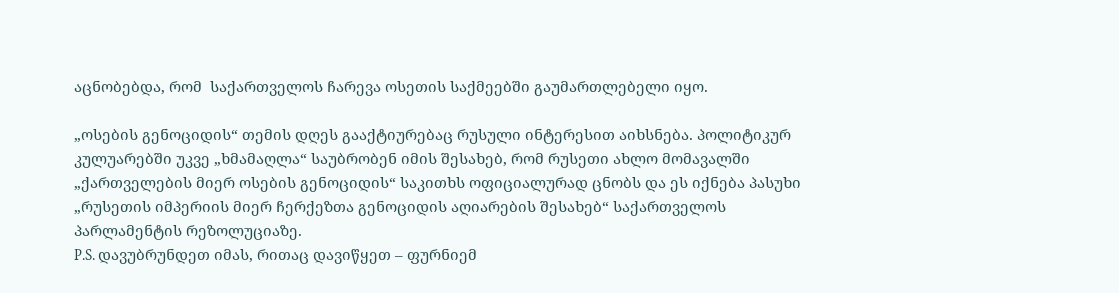აცნობებდა, რომ  საქართველოს ჩარევა ოსეთის საქმეებში გაუმართლებელი იყო.

„ოსების გენოციდის“ თემის დღეს გააქტიურებაც რუსული ინტერესით აიხსნება. პოლიტიკურ კულუარებში უკვე „ხმამაღლა“ საუბრობენ იმის შესახებ, რომ რუსეთი ახლო მომავალში „ქართველების მიერ ოსების გენოციდის“ საკითხს ოფიციალურად ცნობს და ეს იქნება პასუხი „რუსეთის იმპერიის მიერ ჩერქეზთა გენოციდის აღიარების შესახებ“ საქართველოს პარლამენტის რეზოლუციაზე.
P.S. დავუბრუნდეთ იმას, რითაც დავიწყეთ – ფურნიემ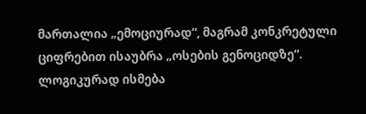მართალია „ემოციურად“, მაგრამ კონკრეტული ციფრებით ისაუბრა „ოსების გენოციდზე“. ლოგიკურად ისმება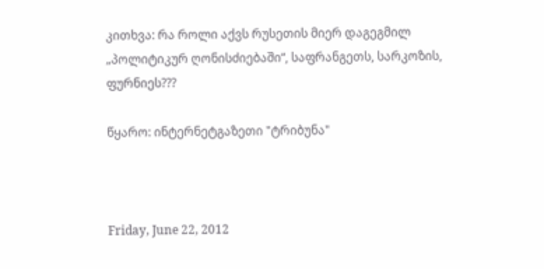კითხვა: რა როლი აქვს რუსეთის მიერ დაგეგმილ „პოლიტიკურ ღონისძიებაში“, საფრანგეთს, სარკოზის, ფურნიეს???

წყარო: ინტერნეტგაზეთი "ტრიბუნა"



Friday, June 22, 2012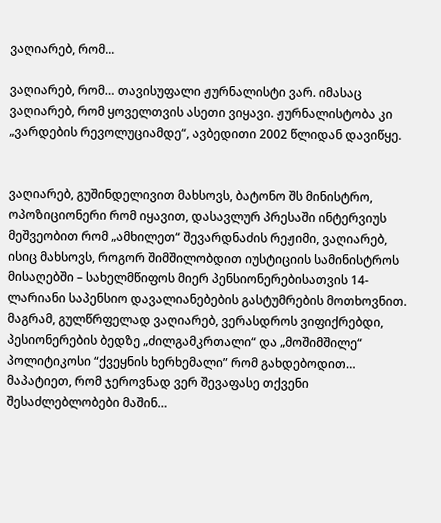ვაღიარებ, რომ...

ვაღიარებ, რომ… თავისუფალი ჟურნალისტი ვარ. იმასაც ვაღიარებ, რომ ყოველთვის ასეთი ვიყავი. ჟურნალისტობა კი „ვარდების რევოლუციამდე“, ავბედითი 2002 წლიდან დავიწყე.


ვაღიარებ, გუშინდელივით მახსოვს, ბატონო შს მინისტრო, ოპოზიციონერი რომ იყავით, დასავლურ პრესაში ინტერვიუს მეშვეობით რომ „ამხილეთ“ შევარდნაძის რეჟიმი, ვაღიარებ, ისიც მახსოვს, როგორ შიმშილობდით იუსტიციის სამინისტროს მისაღებში – სახელმწიფოს მიერ პენსიონერებისათვის 14-ლარიანი საპენსიო დავალიანებების გასტუმრების მოთხოვნით. მაგრამ, გულწრფელად ვაღიარებ, ვერასდროს ვიფიქრებდი, პესიონერების ბედზე „ძილგამკრთალი“ და „მოშიმშილე“ პოლიტიკოსი “ქვეყნის ხერხემალი” რომ გახდებოდით… მაპატიეთ, რომ ჯეროვნად ვერ შევაფასე თქვენი შესაძლებლობები მაშინ…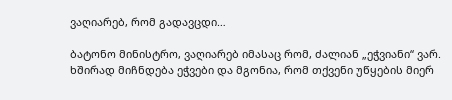ვაღიარებ, რომ გადავცდი…

ბატონო მინისტრო, ვაღიარებ იმასაც რომ, ძალიან „ეჭვიანი“ ვარ. ხშირად მიჩნდება ეჭვები და მგონია, რომ თქვენი უწყების მიერ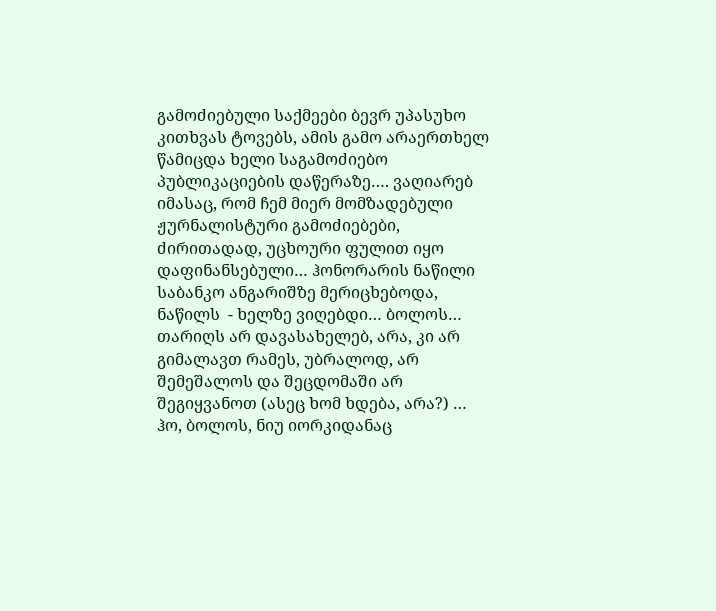გამოძიებული საქმეები ბევრ უპასუხო კითხვას ტოვებს, ამის გამო არაერთხელ წამიცდა ხელი საგამოძიებო  პუბლიკაციების დაწერაზე…. ვაღიარებ იმასაც, რომ ჩემ მიერ მომზადებული ჟურნალისტური გამოძიებები, ძირითადად, უცხოური ფულით იყო დაფინანსებული… ჰონორარის ნაწილი საბანკო ანგარიშზე მერიცხებოდა, ნაწილს  - ხელზე ვიღებდი… ბოლოს… თარიღს არ დავასახელებ, არა, კი არ გიმალავთ რამეს, უბრალოდ, არ შემეშალოს და შეცდომაში არ შეგიყვანოთ (ასეც ხომ ხდება, არა?) … ჰო, ბოლოს, ნიუ იორკიდანაც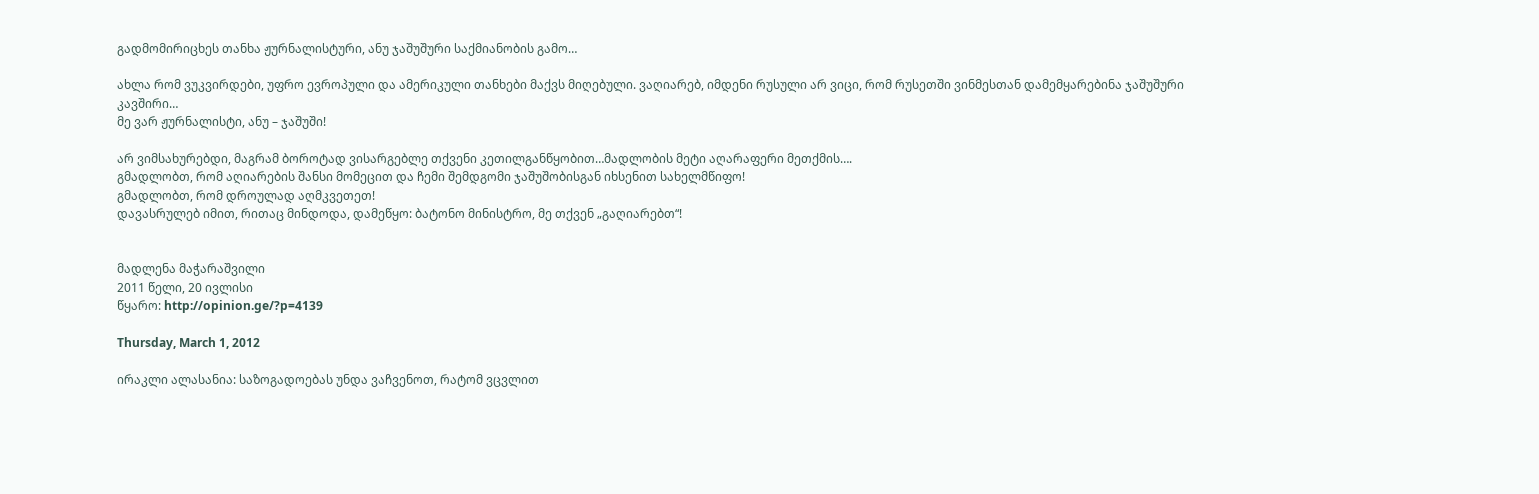გადმომირიცხეს თანხა ჟურნალისტური, ანუ ჯაშუშური საქმიანობის გამო…

ახლა რომ ვუკვირდები, უფრო ევროპული და ამერიკული თანხები მაქვს მიღებული. ვაღიარებ, იმდენი რუსული არ ვიცი, რომ რუსეთში ვინმესთან დამემყარებინა ჯაშუშური კავშირი…
მე ვარ ჟურნალისტი, ანუ – ჯაშუში!

არ ვიმსახურებდი, მაგრამ ბოროტად ვისარგებლე თქვენი კეთილგანწყობით…მადლობის მეტი აღარაფერი მეთქმის….
გმადლობთ, რომ აღიარების შანსი მომეცით და ჩემი შემდგომი ჯაშუშობისგან იხსენით სახელმწიფო!
გმადლობთ, რომ დროულად აღმკვეთეთ!
დავასრულებ იმით, რითაც მინდოდა, დამეწყო: ბატონო მინისტრო, მე თქვენ „გაღიარებთ“!


მადლენა მაჭარაშვილი
2011 წელი, 20 ივლისი
წყარო: http://opinion.ge/?p=4139

Thursday, March 1, 2012

ირაკლი ალასანია: საზოგადოებას უნდა ვაჩვენოთ, რატომ ვცვლით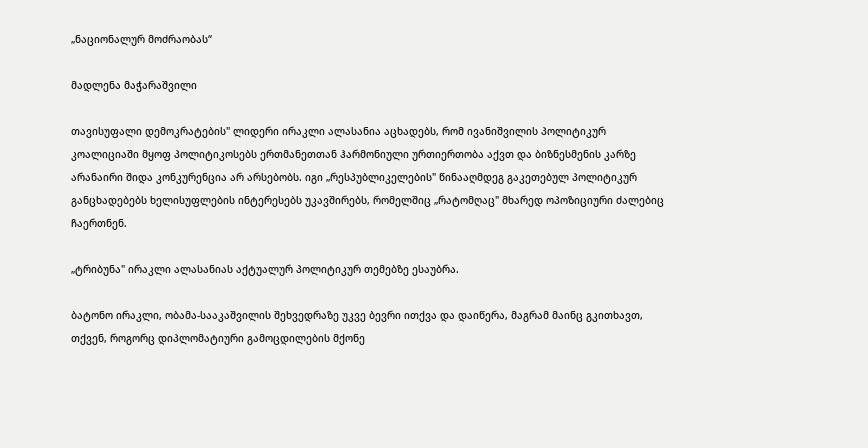„ნაციონალურ მოძრაობას“

მადლენა მაჭარაშვილი

თავისუფალი დემოკრატების" ლიდერი ირაკლი ალასანია აცხადებს, რომ ივანიშვილის პოლიტიკურ კოალიციაში მყოფ პოლიტიკოსებს ერთმანეთთან ჰარმონიული ურთიერთობა აქვთ და ბიზნესმენის კარზე არანაირი შიდა კონკურენცია არ არსებობს. იგი „რესპუბლიკელების" წინააღმდეგ გაკეთებულ პოლიტიკურ განცხადებებს ხელისუფლების ინტერესებს უკავშირებს, რომელშიც „რატომღაც" მხარედ ოპოზიციური ძალებიც ჩაერთნენ.

„ტრიბუნა" ირაკლი ალასანიას აქტუალურ პოლიტიკურ თემებზე ესაუბრა.

ბატონო ირაკლი, ობამა-სააკაშვილის შეხვედრაზე უკვე ბევრი ითქვა და დაიწერა, მაგრამ მაინც გკითხავთ, თქვენ, როგორც დიპლომატიური გამოცდილების მქონე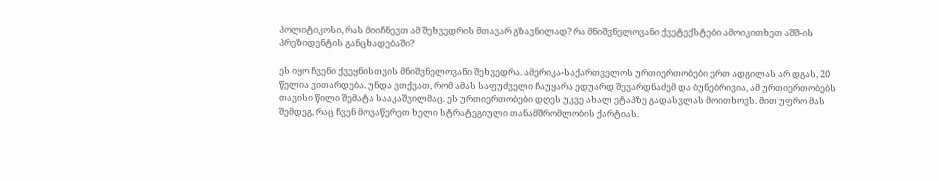პოლიტიკოსი, რას მიიჩნევთ ამ შეხვედრის მთავარ გზავნილად? რა მნიშვნელოვანი ქვეტექსტები ამოიკითხეთ აშშ-ის პრეზიდენტის განცხადებაში?

ეს იყო ჩვენი ქვეყნისთვის მნიშვნელოვანი შეხვედრა. ამერიკა-საქართველოს ურთიერთობები ერთ ადგილას არ დგას, 20 წელია ვითარდება. უნდა ვთქვათ, რომ ამას საფუძველი ჩაუყარა ედუარდ შევარდნაძემ და ბუნებრივია, ამ ურთიერთობებს თავისი წილი შემატა სააკაშვილმაც. ეს ურთიერთობები დღეს უკვე ახალ ეტაპზე გადასვლას მოითხოვს. მით უფრო მას შემდეგ, რაც ჩვენ მოვაწერეთ ხელი სტრატეგიული თანამშრომლობის ქარტიას.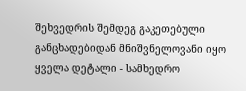შეხვედრის შემდეგ გაკეთებული განცხადებიდან მნიშვნელოვანი იყო ყველა დეტალი - სამხედრო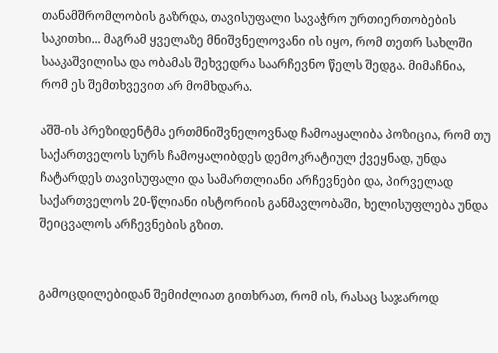თანამშრომლობის გაზრდა, თავისუფალი სავაჭრო ურთიერთობების საკითხი... მაგრამ ყველაზე მნიშვნელოვანი ის იყო, რომ თეთრ სახლში სააკაშვილისა და ობამას შეხვედრა საარჩევნო წელს შედგა. მიმაჩნია, რომ ეს შემთხვევით არ მომხდარა.

აშშ-ის პრეზიდენტმა ერთმნიშვნელოვნად ჩამოაყალიბა პოზიცია, რომ თუ საქართველოს სურს ჩამოყალიბდეს დემოკრატიულ ქვეყნად, უნდა ჩატარდეს თავისუფალი და სამართლიანი არჩევნები და, პირველად საქართველოს 20-წლიანი ისტორიის განმავლობაში, ხელისუფლება უნდა შეიცვალოს არჩევნების გზით.


გამოცდილებიდან შემიძლიათ გითხრათ, რომ ის, რასაც საჯაროდ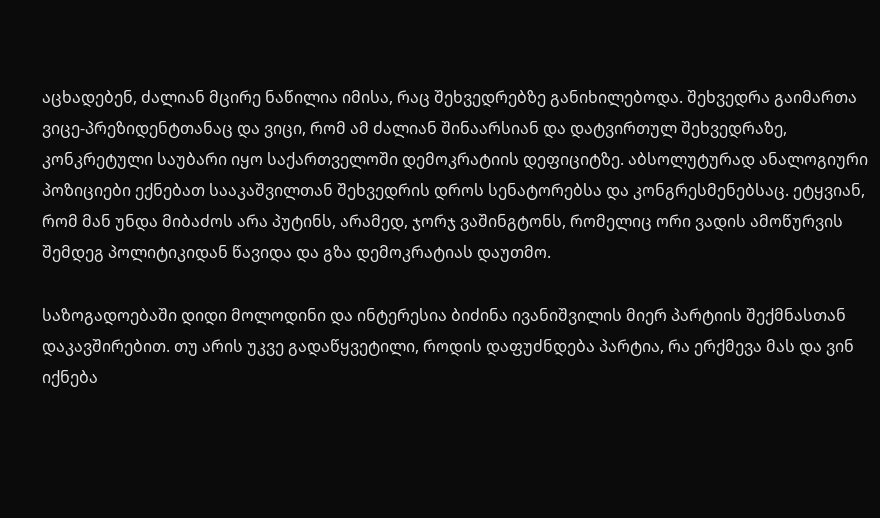აცხადებენ, ძალიან მცირე ნაწილია იმისა, რაც შეხვედრებზე განიხილებოდა. შეხვედრა გაიმართა ვიცე-პრეზიდენტთანაც და ვიცი, რომ ამ ძალიან შინაარსიან და დატვირთულ შეხვედრაზე, კონკრეტული საუბარი იყო საქართველოში დემოკრატიის დეფიციტზე. აბსოლუტურად ანალოგიური პოზიციები ექნებათ სააკაშვილთან შეხვედრის დროს სენატორებსა და კონგრესმენებსაც. ეტყვიან, რომ მან უნდა მიბაძოს არა პუტინს, არამედ, ჯორჯ ვაშინგტონს, რომელიც ორი ვადის ამოწურვის შემდეგ პოლიტიკიდან წავიდა და გზა დემოკრატიას დაუთმო.

საზოგადოებაში დიდი მოლოდინი და ინტერესია ბიძინა ივანიშვილის მიერ პარტიის შექმნასთან დაკავშირებით. თუ არის უკვე გადაწყვეტილი, როდის დაფუძნდება პარტია, რა ერქმევა მას და ვინ იქნება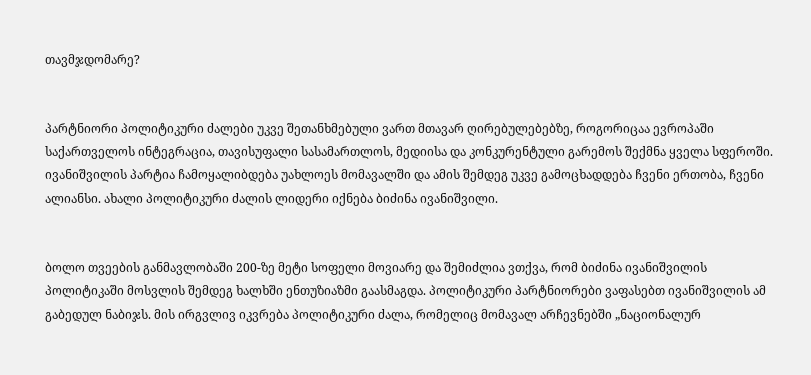თავმჯდომარე?


პარტნიორი პოლიტიკური ძალები უკვე შეთანხმებული ვართ მთავარ ღირებულებებზე, როგორიცაა ევროპაში საქართველოს ინტეგრაცია, თავისუფალი სასამართლოს, მედიისა და კონკურენტული გარემოს შექმნა ყველა სფეროში. ივანიშვილის პარტია ჩამოყალიბდება უახლოეს მომავალში და ამის შემდეგ უკვე გამოცხადდება ჩვენი ერთობა, ჩვენი ალიანსი. ახალი პოლიტიკური ძალის ლიდერი იქნება ბიძინა ივანიშვილი.


ბოლო თვეების განმავლობაში 200-ზე მეტი სოფელი მოვიარე და შემიძლია ვთქვა, რომ ბიძინა ივანიშვილის პოლიტიკაში მოსვლის შემდეგ ხალხში ენთუზიაზმი გაასმაგდა. პოლიტიკური პარტნიორები ვაფასებთ ივანიშვილის ამ გაბედულ ნაბიჯს. მის ირგვლივ იკვრება პოლიტიკური ძალა, რომელიც მომავალ არჩევნებში „ნაციონალურ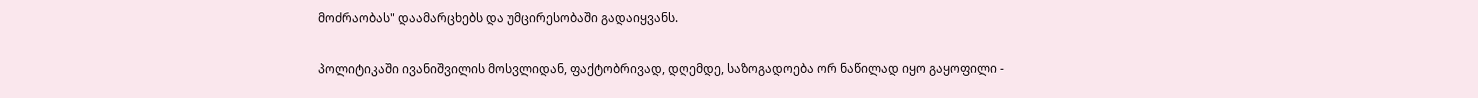მოძრაობას" დაამარცხებს და უმცირესობაში გადაიყვანს.

პოლიტიკაში ივანიშვილის მოსვლიდან, ფაქტობრივად, დღემდე, საზოგადოება ორ ნაწილად იყო გაყოფილი -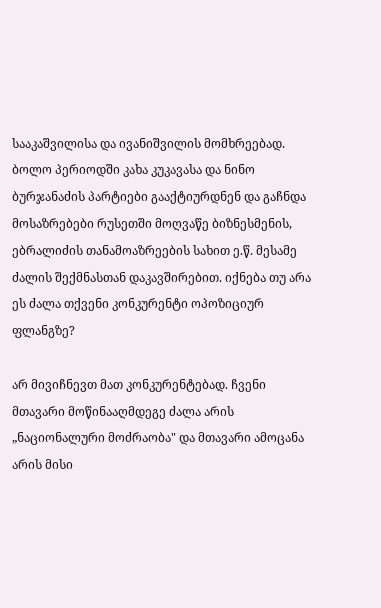სააკაშვილისა და ივანიშვილის მომხრეებად. ბოლო პერიოდში კახა კუკავასა და ნინო ბურჯანაძის პარტიები გააქტიურდნენ და გაჩნდა მოსაზრებები რუსეთში მოღვაწე ბიზნესმენის, ებრალიძის თანამოაზრეების სახით ე.წ. მესამე ძალის შექმნასთან დაკავშირებით. იქნება თუ არა ეს ძალა თქვენი კონკურენტი ოპოზიციურ ფლანგზე?

არ მივიჩნევთ მათ კონკურენტებად. ჩვენი მთავარი მოწინააღმდეგე ძალა არის „ნაციონალური მოძრაობა" და მთავარი ამოცანა არის მისი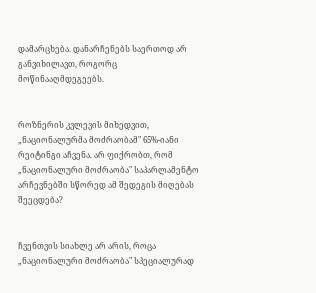დამარცხება. დანარჩენებს საერთოდ არ განვიხილავთ, როგორც მოწინააღმდეგეებს.


როზნერის კვლევის მიხედვით, „ნაციონალურმა მოძრაობამ" 65%-იანი რეიტინგი აჩვენა. არ ფიქრობთ, რომ „ნაციონალური მოძრაობა" საპარლამენტო არჩევნებში სწორედ ამ შედეგის მიღებას შეეცდება?


ჩვენთვის სიახლე არ არის, როცა „ნაციონალური მოძრაობა" სპეციალურად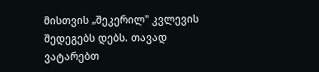მისთვის „შეკერილ" კვლევის შედეგებს დებს. თავად ვატარებთ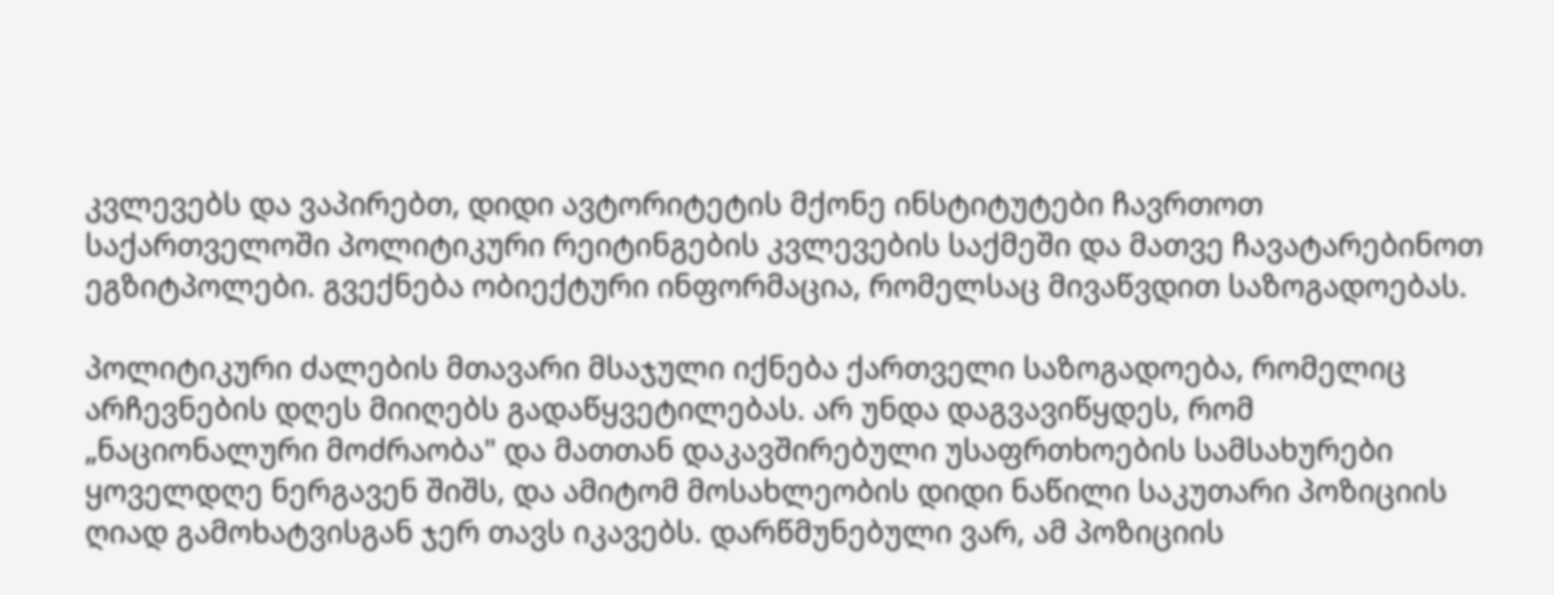კვლევებს და ვაპირებთ, დიდი ავტორიტეტის მქონე ინსტიტუტები ჩავრთოთ საქართველოში პოლიტიკური რეიტინგების კვლევების საქმეში და მათვე ჩავატარებინოთ ეგზიტპოლები. გვექნება ობიექტური ინფორმაცია, რომელსაც მივაწვდით საზოგადოებას.

პოლიტიკური ძალების მთავარი მსაჯული იქნება ქართველი საზოგადოება, რომელიც არჩევნების დღეს მიიღებს გადაწყვეტილებას. არ უნდა დაგვავიწყდეს, რომ „ნაციონალური მოძრაობა" და მათთან დაკავშირებული უსაფრთხოების სამსახურები ყოველდღე ნერგავენ შიშს, და ამიტომ მოსახლეობის დიდი ნაწილი საკუთარი პოზიციის ღიად გამოხატვისგან ჯერ თავს იკავებს. დარწმუნებული ვარ, ამ პოზიციის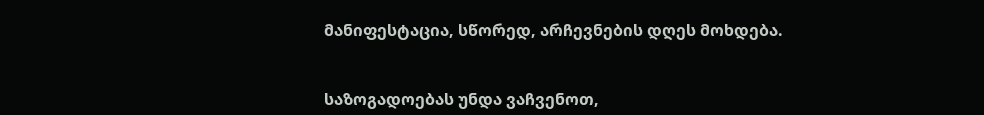მანიფესტაცია, სწორედ, არჩევნების დღეს მოხდება.


საზოგადოებას უნდა ვაჩვენოთ,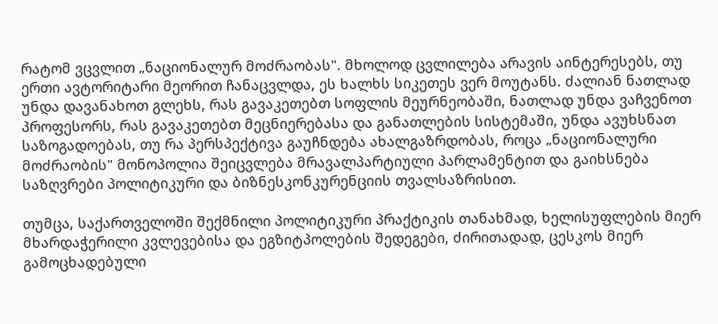რატომ ვცვლით „ნაციონალურ მოძრაობას". მხოლოდ ცვლილება არავის აინტერესებს, თუ ერთი ავტორიტარი მეორით ჩანაცვლდა, ეს ხალხს სიკეთეს ვერ მოუტანს. ძალიან ნათლად უნდა დავანახოთ გლეხს, რას გავაკეთებთ სოფლის მეურნეობაში, ნათლად უნდა ვაჩვენოთ პროფესორს, რას გავაკეთებთ მეცნიერებასა და განათლების სისტემაში, უნდა ავუხსნათ საზოგადოებას, თუ რა პერსპექტივა გაუჩნდება ახალგაზრდობას, როცა „ნაციონალური მოძრაობის" მონოპოლია შეიცვლება მრავალპარტიული პარლამენტით და გაიხსნება საზღვრები პოლიტიკური და ბიზნესკონკურენციის თვალსაზრისით.

თუმცა, საქართველოში შექმნილი პოლიტიკური პრაქტიკის თანახმად, ხელისუფლების მიერ მხარდაჭერილი კვლევებისა და ეგზიტპოლების შედეგები, ძირითადად, ცესკოს მიერ გამოცხადებული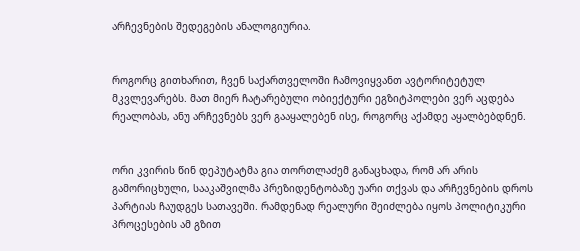არჩევნების შედეგების ანალოგიურია.


როგორც გითხარით, ჩვენ საქართველოში ჩამოვიყვანთ ავტორიტეტულ მკვლევარებს. მათ მიერ ჩატარებული ობიექტური ეგზიტპოლები ვერ აცდება რეალობას, ანუ არჩევნებს ვერ გააყალებენ ისე, როგორც აქამდე აყალბებდნენ.


ორი კვირის წინ დეპუტატმა გია თორთლაძემ განაცხადა, რომ არ არის გამორიცხული, სააკაშვილმა პრეზიდენტობაზე უარი თქვას და არჩევნების დროს პარტიას ჩაუდგეს სათავეში. რამდენად რეალური შეიძლება იყოს პოლიტიკური პროცესების ამ გზით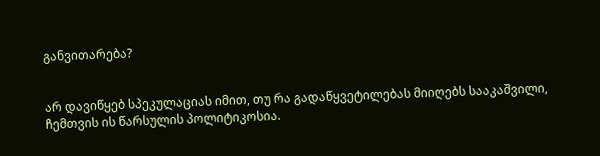განვითარება?


არ დავიწყებ სპეკულაციას იმით, თუ რა გადაწყვეტილებას მიიღებს სააკაშვილი, ჩემთვის ის წარსულის პოლიტიკოსია.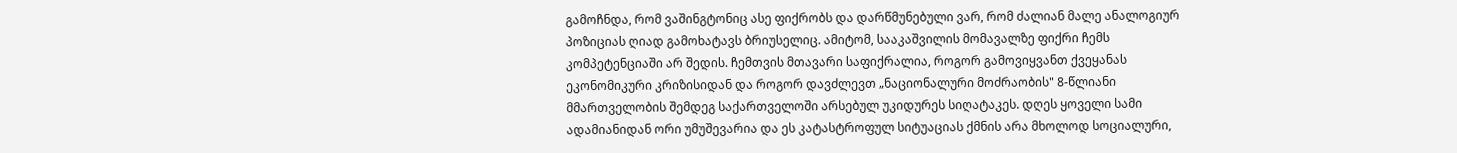გამოჩნდა, რომ ვაშინგტონიც ასე ფიქრობს და დარწმუნებული ვარ, რომ ძალიან მალე ანალოგიურ პოზიციას ღიად გამოხატავს ბრიუსელიც. ამიტომ, სააკაშვილის მომავალზე ფიქრი ჩემს კომპეტენციაში არ შედის. ჩემთვის მთავარი საფიქრალია, როგორ გამოვიყვანთ ქვეყანას ეკონომიკური კრიზისიდან და როგორ დავძლევთ „ნაციონალური მოძრაობის" 8-წლიანი მმართველობის შემდეგ საქართველოში არსებულ უკიდურეს სიღატაკეს. დღეს ყოველი სამი ადამიანიდან ორი უმუშევარია და ეს კატასტროფულ სიტუაციას ქმნის არა მხოლოდ სოციალური,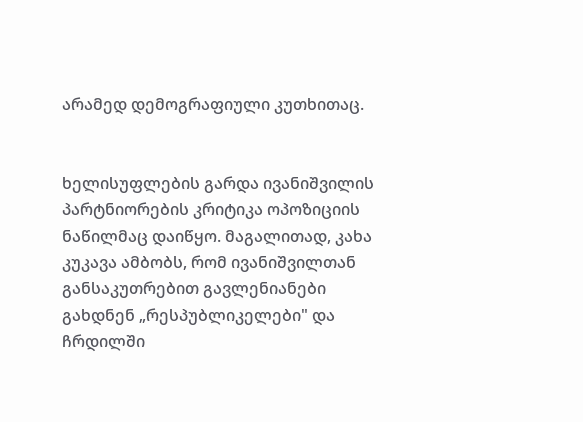არამედ დემოგრაფიული კუთხითაც.


ხელისუფლების გარდა ივანიშვილის პარტნიორების კრიტიკა ოპოზიციის ნაწილმაც დაიწყო. მაგალითად, კახა კუკავა ამბობს, რომ ივანიშვილთან განსაკუთრებით გავლენიანები გახდნენ „რესპუბლიკელები" და ჩრდილში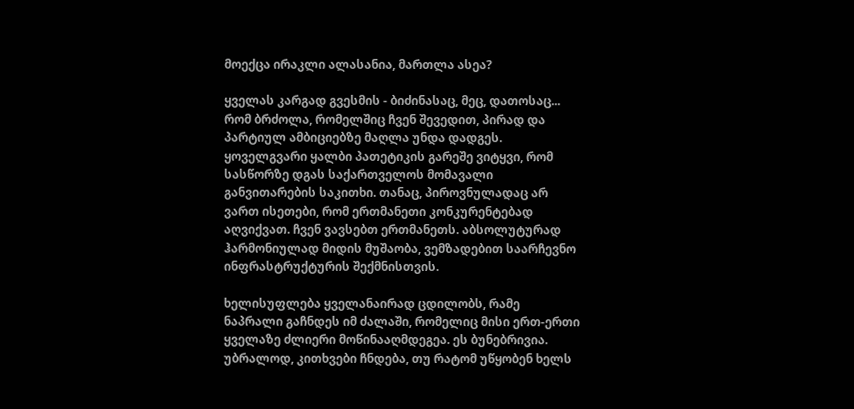მოექცა ირაკლი ალასანია, მართლა ასეა?

ყველას კარგად გვესმის - ბიძინასაც, მეც, დათოსაც... რომ ბრძოლა, რომელშიც ჩვენ შევედით, პირად და პარტიულ ამბიციებზე მაღლა უნდა დადგეს. ყოველგვარი ყალბი პათეტიკის გარეშე ვიტყვი, რომ სასწორზე დგას საქართველოს მომავალი განვითარების საკითხი. თანაც, პიროვნულადაც არ ვართ ისეთები, რომ ერთმანეთი კონკურენტებად აღვიქვათ. ჩვენ ვავსებთ ერთმანეთს. აბსოლუტურად ჰარმონიულად მიდის მუშაობა, ვემზადებით საარჩევნო ინფრასტრუქტურის შექმნისთვის.

ხელისუფლება ყველანაირად ცდილობს, რამე ნაპრალი გაჩნდეს იმ ძალაში, რომელიც მისი ერთ-ერთი ყველაზე ძლიერი მოწინააღმდეგეა. ეს ბუნებრივია. უბრალოდ, კითხვები ჩნდება, თუ რატომ უწყობენ ხელს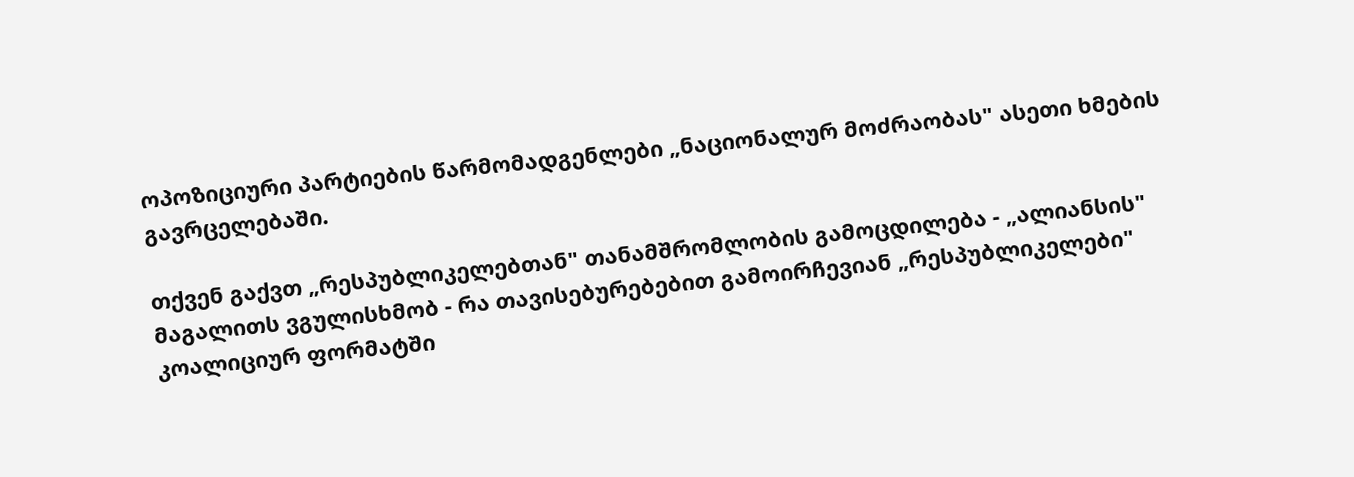ოპოზიციური პარტიების წარმომადგენლები „ნაციონალურ მოძრაობას" ასეთი ხმების გავრცელებაში.

თქვენ გაქვთ „რესპუბლიკელებთან" თანამშრომლობის გამოცდილება - „ალიანსის" მაგალითს ვგულისხმობ - რა თავისებურებებით გამოირჩევიან „რესპუბლიკელები" კოალიციურ ფორმატში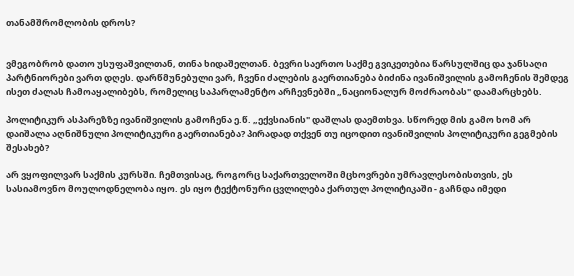თანამშრომლობის დროს?


ვმეგობრობ დათო უსუფაშვილთან, თინა ხიდაშელთან. ბევრი საერთო საქმე გვიკეთებია წარსულშიც და ჯანსაღი პარტნიორები ვართ დღეს. დარწმუნებული ვარ, ჩვენი ძალების გაერთიანება ბიძინა ივანიშვილის გამოჩენის შემდეგ ისეთ ძალას ჩამოაყალიბებს, რომელიც საპარლამენტო არჩევნებში „ნაციონალურ მოძრაობას" დაამარცხებს.

პოლიტიკურ ასპარეზზე ივანიშვილის გამოჩენა ე.წ. „ექვსიანის" დაშლას დაემთხვა. სწორედ მის გამო ხომ არ დაიშალა აღნიშნული პოლიტიკური გაერთიანება? პირადად თქვენ თუ იცოდით ივანიშვილის პოლიტიკური გეგმების შესახებ?

არ ვყოფილვარ საქმის კურსში. ჩემთვისაც, როგორც საქართველოში მცხოვრები უმრავლესობისთვის, ეს სასიამოვნო მოულოდნელობა იყო. ეს იყო ტექტონური ცვლილება ქართულ პოლიტიკაში - გაჩნდა იმედი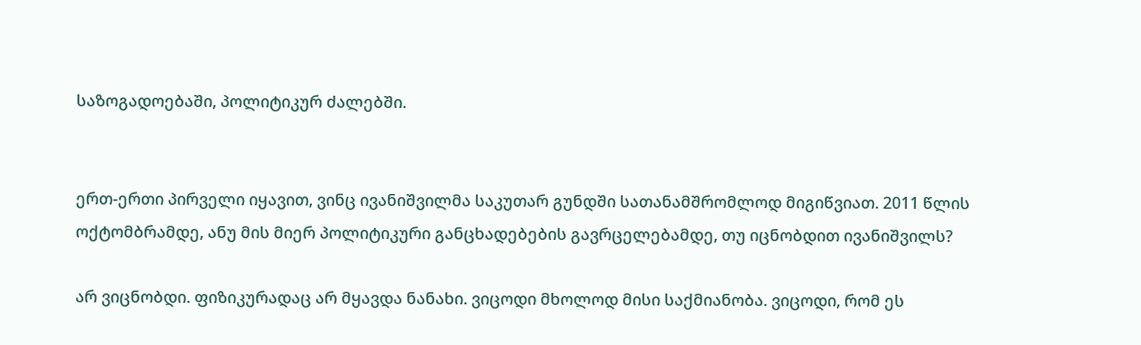საზოგადოებაში, პოლიტიკურ ძალებში.


ერთ-ერთი პირველი იყავით, ვინც ივანიშვილმა საკუთარ გუნდში სათანამშრომლოდ მიგიწვიათ. 2011 წლის ოქტომბრამდე, ანუ მის მიერ პოლიტიკური განცხადებების გავრცელებამდე, თუ იცნობდით ივანიშვილს?

არ ვიცნობდი. ფიზიკურადაც არ მყავდა ნანახი. ვიცოდი მხოლოდ მისი საქმიანობა. ვიცოდი, რომ ეს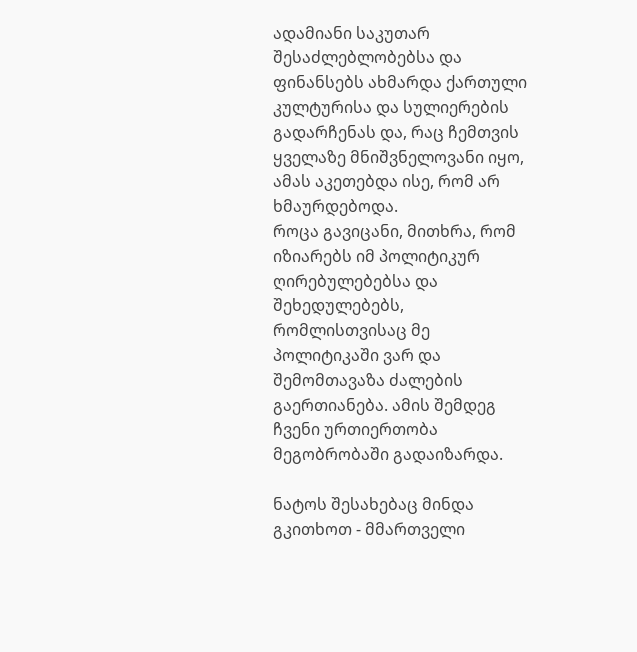ადამიანი საკუთარ შესაძლებლობებსა და ფინანსებს ახმარდა ქართული კულტურისა და სულიერების გადარჩენას და, რაც ჩემთვის ყველაზე მნიშვნელოვანი იყო, ამას აკეთებდა ისე, რომ არ ხმაურდებოდა.
როცა გავიცანი, მითხრა, რომ იზიარებს იმ პოლიტიკურ ღირებულებებსა და შეხედულებებს, რომლისთვისაც მე პოლიტიკაში ვარ და შემომთავაზა ძალების გაერთიანება. ამის შემდეგ ჩვენი ურთიერთობა მეგობრობაში გადაიზარდა.

ნატოს შესახებაც მინდა გკითხოთ - მმართველი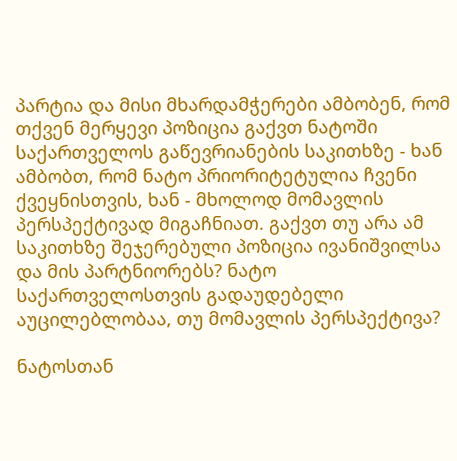პარტია და მისი მხარდამჭერები ამბობენ, რომ თქვენ მერყევი პოზიცია გაქვთ ნატოში საქართველოს გაწევრიანების საკითხზე - ხან ამბობთ, რომ ნატო პრიორიტეტულია ჩვენი ქვეყნისთვის, ხან - მხოლოდ მომავლის პერსპექტივად მიგაჩნიათ. გაქვთ თუ არა ამ საკითხზე შეჯერებული პოზიცია ივანიშვილსა და მის პარტნიორებს? ნატო საქართველოსთვის გადაუდებელი აუცილებლობაა, თუ მომავლის პერსპექტივა?

ნატოსთან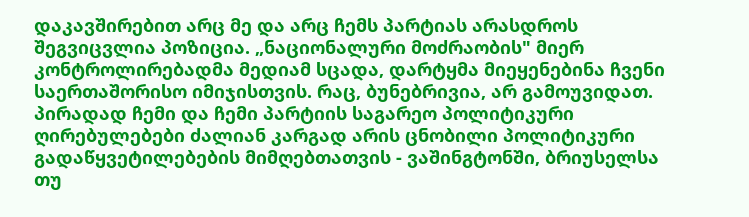დაკავშირებით არც მე და არც ჩემს პარტიას არასდროს შეგვიცვლია პოზიცია. „ნაციონალური მოძრაობის" მიერ კონტროლირებადმა მედიამ სცადა, დარტყმა მიეყენებინა ჩვენი საერთაშორისო იმიჯისთვის. რაც, ბუნებრივია, არ გამოუვიდათ. პირადად ჩემი და ჩემი პარტიის საგარეო პოლიტიკური ღირებულებები ძალიან კარგად არის ცნობილი პოლიტიკური გადაწყვეტილებების მიმღებთათვის - ვაშინგტონში, ბრიუსელსა თუ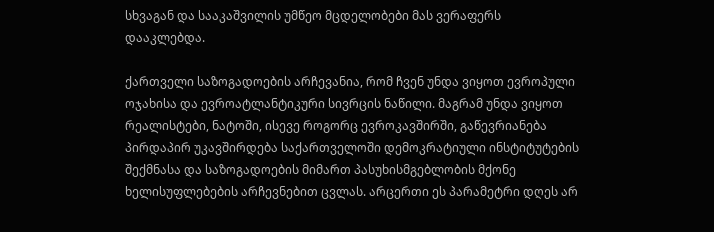სხვაგან და სააკაშვილის უმწეო მცდელობები მას ვერაფერს დააკლებდა.

ქართველი საზოგადოების არჩევანია, რომ ჩვენ უნდა ვიყოთ ევროპული ოჯახისა და ევროატლანტიკური სივრცის ნაწილი. მაგრამ უნდა ვიყოთ რეალისტები, ნატოში, ისევე როგორც ევროკავშირში, გაწევრიანება პირდაპირ უკავშირდება საქართველოში დემოკრატიული ინსტიტუტების შექმნასა და საზოგადოების მიმართ პასუხისმგებლობის მქონე ხელისუფლებების არჩევნებით ცვლას. არცერთი ეს პარამეტრი დღეს არ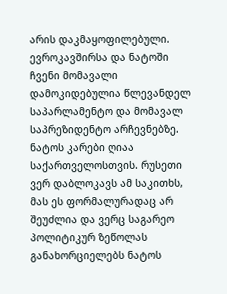არის დაკმაყოფილებული. ევროკავშირსა და ნატოში ჩვენი მომავალი დამოკიდებულია წლევანდელ საპარლამენტო და მომავალ საპრეზიდენტო არჩევნებზე. ნატოს კარები ღიაა საქართველოსთვის. რუსეთი ვერ დაბლოკავს ამ საკითხს, მას ეს ფორმალურადაც არ შეუძლია და ვერც საგარეო პოლიტიკურ ზეწოლას განახორციელებს ნატოს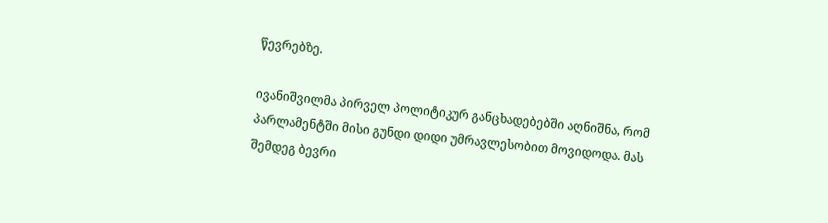წევრებზე.

ივანიშვილმა პირველ პოლიტიკურ განცხადებებში აღნიშნა, რომ პარლამენტში მისი გუნდი დიდი უმრავლესობით მოვიდოდა. მას შემდეგ ბევრი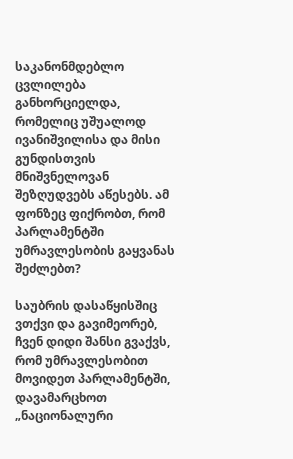საკანონმდებლო ცვლილება განხორციელდა, რომელიც უშუალოდ ივანიშვილისა და მისი გუნდისთვის მნიშვნელოვან შეზღუდვებს აწესებს. ამ ფონზეც ფიქრობთ, რომ პარლამენტში უმრავლესობის გაყვანას შეძლებთ?

საუბრის დასაწყისშიც ვთქვი და გავიმეორებ, ჩვენ დიდი შანსი გვაქვს, რომ უმრავლესობით მოვიდეთ პარლამენტში, დავამარცხოთ „ნაციონალური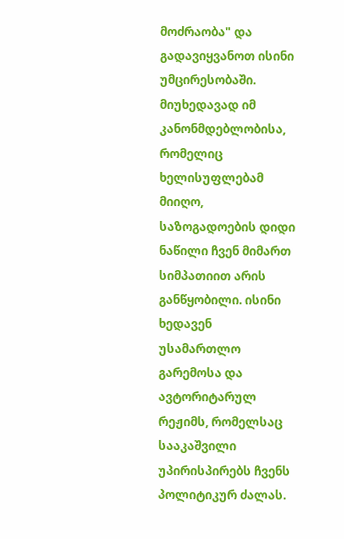მოძრაობა" და გადავიყვანოთ ისინი უმცირესობაში. მიუხედავად იმ კანონმდებლობისა, რომელიც ხელისუფლებამ მიიღო, საზოგადოების დიდი ნაწილი ჩვენ მიმართ სიმპათიით არის განწყობილი. ისინი ხედავენ უსამართლო გარემოსა და ავტორიტარულ რეჟიმს, რომელსაც სააკაშვილი უპირისპირებს ჩვენს პოლიტიკურ ძალას.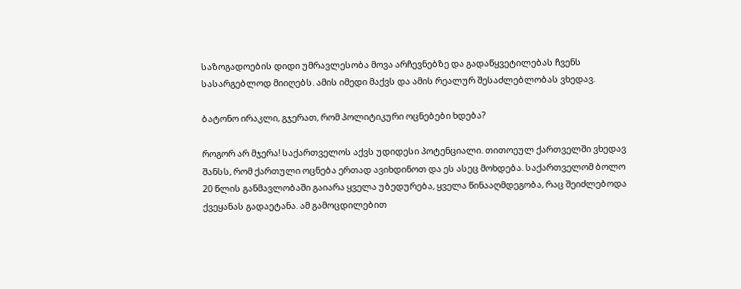საზოგადოების დიდი უმრავლესობა მოვა არჩევნებზე და გადაწყვეტილებას ჩვენს სასარგებლოდ მიიღებს. ამის იმედი მაქვს და ამის რეალურ შესაძლებლობას ვხედავ.

ბატონო ირაკლი, გჯერათ, რომ პოლიტიკური ოცნებები ხდება?

როგორ არ მჯერა! საქართველოს აქვს უდიდესი პოტენციალი. თითოეულ ქართველში ვხედავ შანსს, რომ ქართული ოცნება ერთად ავიხდინოთ და ეს ასეც მოხდება. საქართველომ ბოლო 20 წლის განმავლობაში გაიარა ყველა უბედურება, ყველა წინააღმდეგობა, რაც შეიძლებოდა ქვეყანას გადაეტანა. ამ გამოცდილებით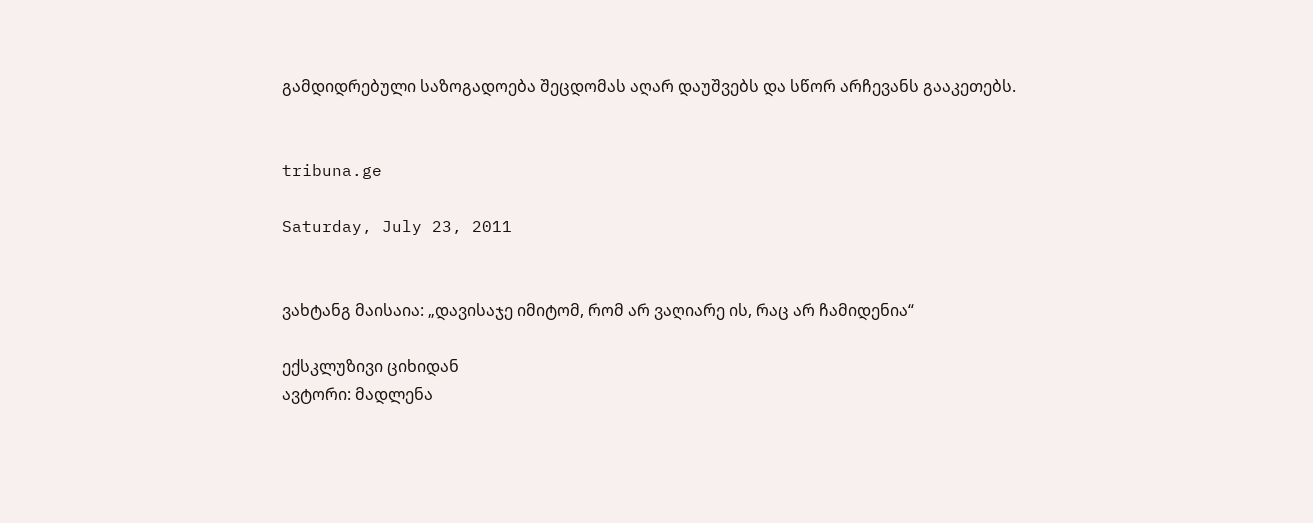გამდიდრებული საზოგადოება შეცდომას აღარ დაუშვებს და სწორ არჩევანს გააკეთებს.


tribuna.ge

Saturday, July 23, 2011


ვახტანგ მაისაია: „დავისაჯე იმიტომ, რომ არ ვაღიარე ის, რაც არ ჩამიდენია“

ექსკლუზივი ციხიდან
ავტორი: მადლენა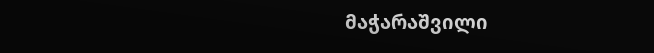მაჭარაშვილი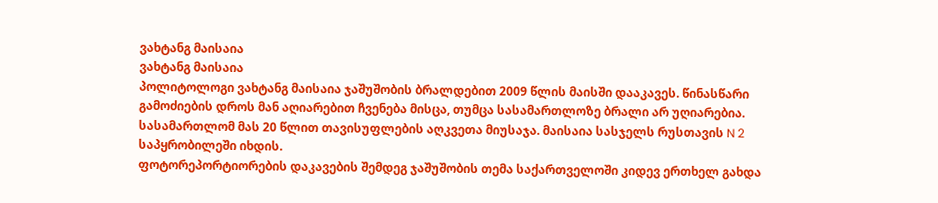ვახტანგ მაისაია
ვახტანგ მაისაია
პოლიტოლოგი ვახტანგ მაისაია ჯაშუშობის ბრალდებით 2009 წლის მაისში დააკავეს. წინასწარი გამოძიების დროს მან აღიარებით ჩვენება მისცა, თუმცა სასამართლოზე ბრალი არ უღიარებია. სასამართლომ მას 20 წლით თავისუფლების აღკვეთა მიუსაჯა. მაისაია სასჯელს რუსთავის N 2 საპყრობილეში იხდის.
ფოტორეპორტიორების დაკავების შემდეგ ჯაშუშობის თემა საქართველოში კიდევ ერთხელ გახდა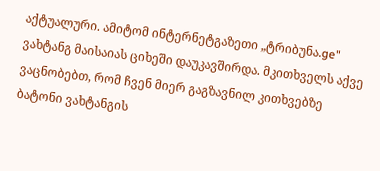აქტუალური. ამიტომ ინტერნეტგაზეთი „ტრიბუნა.ge" ვახტანგ მაისაიას ციხეში დაუკავშირდა. მკითხველს აქვე ვაცნობებთ, რომ ჩვენ მიერ გაგზავნილ კითხვებზე ბატონი ვახტანგის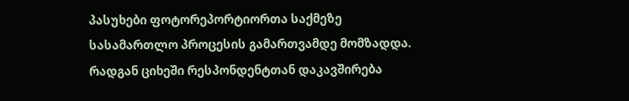პასუხები ფოტორეპორტიორთა საქმეზე სასამართლო პროცესის გამართვამდე მომზადდა. რადგან ციხეში რესპონდენტთან დაკავშირება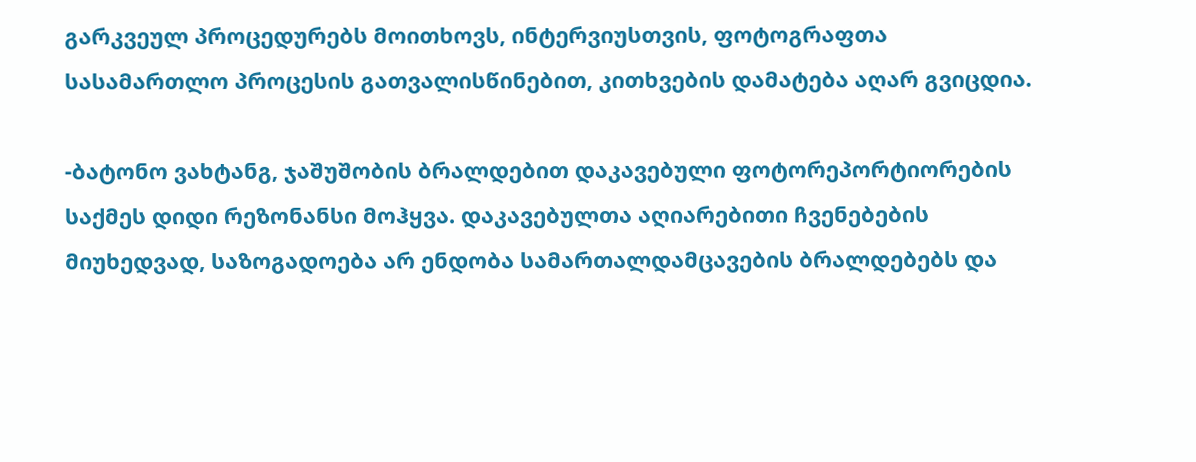გარკვეულ პროცედურებს მოითხოვს, ინტერვიუსთვის, ფოტოგრაფთა სასამართლო პროცესის გათვალისწინებით, კითხვების დამატება აღარ გვიცდია.

-ბატონო ვახტანგ, ჯაშუშობის ბრალდებით დაკავებული ფოტორეპორტიორების საქმეს დიდი რეზონანსი მოჰყვა. დაკავებულთა აღიარებითი ჩვენებების მიუხედვად, საზოგადოება არ ენდობა სამართალდამცავების ბრალდებებს და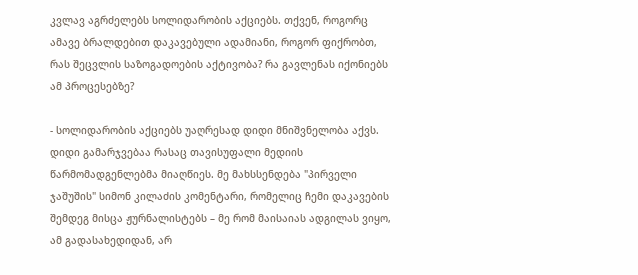კვლავ აგრძელებს სოლიდარობის აქციებს. თქვენ, როგორც ამავე ბრალდებით დაკავებული ადამიანი, როგორ ფიქრობთ, რას შეცვლის საზოგადოების აქტივობა? რა გავლენას იქონიებს ამ პროცესებზე?

- სოლიდარობის აქციებს უაღრესად დიდი მნიშვნელობა აქვს. დიდი გამარჯვებაა რასაც თავისუფალი მედიის წარმომადგენლებმა მიაღწიეს. მე მახსსენდება "პირველი ჯაშუშის" სიმონ კილაძის კომენტარი, რომელიც ჩემი დაკავების შემდეგ მისცა ჟურნალისტებს – მე რომ მაისაიას ადგილას ვიყო, ამ გადასახედიდან, არ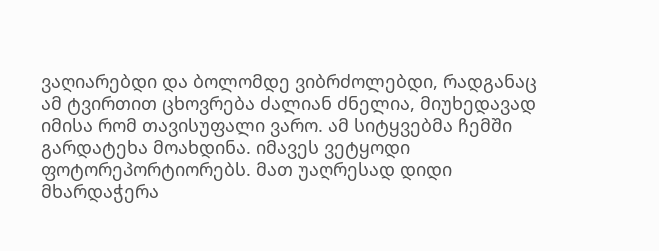ვაღიარებდი და ბოლომდე ვიბრძოლებდი, რადგანაც ამ ტვირთით ცხოვრება ძალიან ძნელია, მიუხედავად იმისა რომ თავისუფალი ვარო. ამ სიტყვებმა ჩემში გარდატეხა მოახდინა. იმავეს ვეტყოდი ფოტორეპორტიორებს. მათ უაღრესად დიდი მხარდაჭერა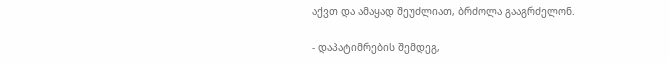აქვთ და ამაყად შეუძლიათ, ბრძოლა გააგრძელონ.

- დაპატიმრების შემდეგ,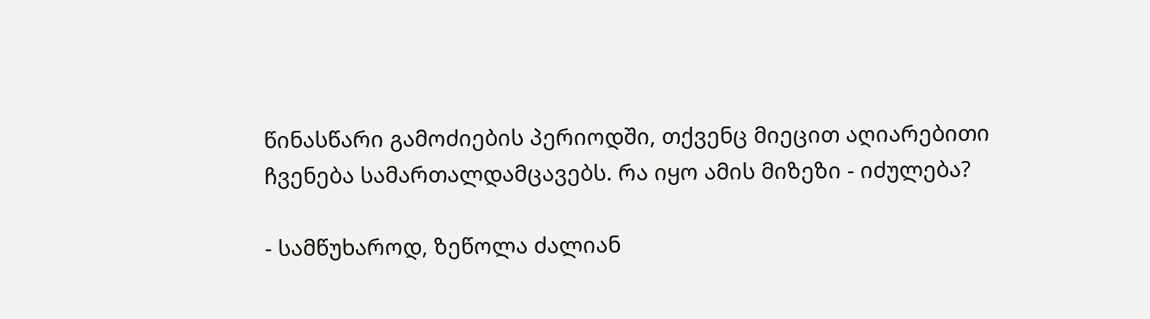წინასწარი გამოძიების პერიოდში, თქვენც მიეცით აღიარებითი ჩვენება სამართალდამცავებს. რა იყო ამის მიზეზი - იძულება?

- სამწუხაროდ, ზეწოლა ძალიან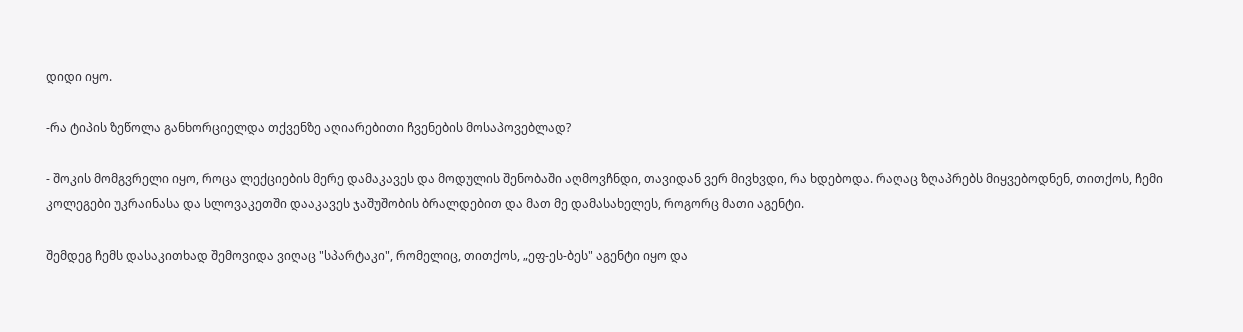დიდი იყო.

-რა ტიპის ზეწოლა განხორციელდა თქვენზე აღიარებითი ჩვენების მოსაპოვებლად?

- შოკის მომგვრელი იყო, როცა ლექციების მერე დამაკავეს და მოდულის შენობაში აღმოვჩნდი, თავიდან ვერ მივხვდი, რა ხდებოდა. რაღაც ზღაპრებს მიყვებოდნენ, თითქოს, ჩემი კოლეგები უკრაინასა და სლოვაკეთში დააკავეს ჯაშუშობის ბრალდებით და მათ მე დამასახელეს, როგორც მათი აგენტი.

შემდეგ ჩემს დასაკითხად შემოვიდა ვიღაც "სპარტაკი", რომელიც, თითქოს, „ეფ-ეს-ბეს" აგენტი იყო და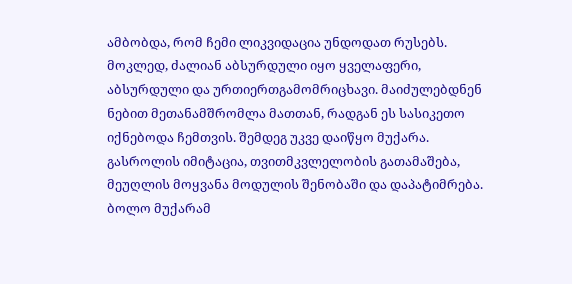ამბობდა, რომ ჩემი ლიკვიდაცია უნდოდათ რუსებს. მოკლედ, ძალიან აბსურდული იყო ყველაფერი, აბსურდული და ურთიერთგამომრიცხავი. მაიძულებდნენ ნებით მეთანამშრომლა მათთან, რადგან ეს სასიკეთო იქნებოდა ჩემთვის. შემდეგ უკვე დაიწყო მუქარა. გასროლის იმიტაცია, თვითმკვლელობის გათამაშება, მეუღლის მოყვანა მოდულის შენობაში და დაპატიმრება. ბოლო მუქარამ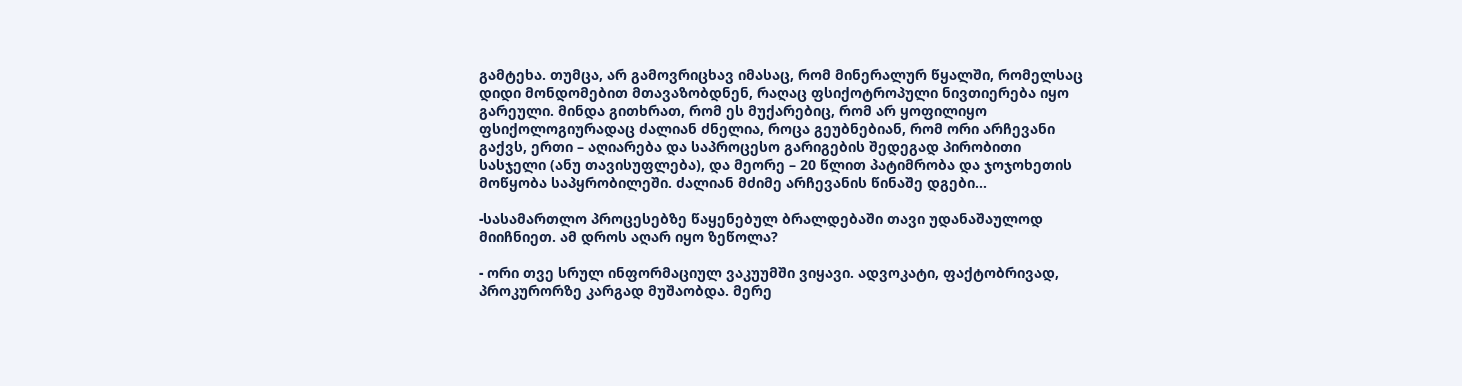გამტეხა. თუმცა, არ გამოვრიცხავ იმასაც, რომ მინერალურ წყალში, რომელსაც დიდი მონდომებით მთავაზობდნენ, რაღაც ფსიქოტროპული ნივთიერება იყო გარეული. მინდა გითხრათ, რომ ეს მუქარებიც, რომ არ ყოფილიყო ფსიქოლოგიურადაც ძალიან ძნელია, როცა გეუბნებიან, რომ ორი არჩევანი გაქვს, ერთი – აღიარება და საპროცესო გარიგების შედეგად პირობითი სასჯელი (ანუ თავისუფლება), და მეორე – 20 წლით პატიმრობა და ჯოჯოხეთის მოწყობა საპყრობილეში. ძალიან მძიმე არჩევანის წინაშე დგები...

-სასამართლო პროცესებზე წაყენებულ ბრალდებაში თავი უდანაშაულოდ მიიჩნიეთ. ამ დროს აღარ იყო ზეწოლა?

- ორი თვე სრულ ინფორმაციულ ვაკუუმში ვიყავი. ადვოკატი, ფაქტობრივად, პროკურორზე კარგად მუშაობდა. მერე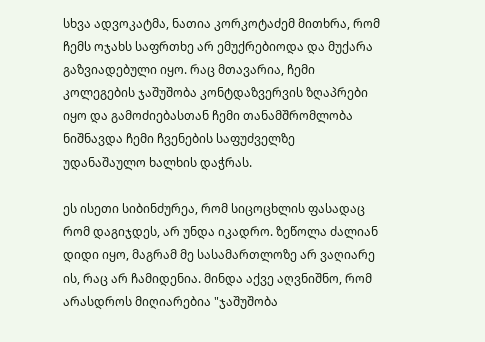სხვა ადვოკატმა, ნათია კორკოტაძემ მითხრა, რომ ჩემს ოჯახს საფრთხე არ ემუქრებიოდა და მუქარა გაზვიადებული იყო. რაც მთავარია, ჩემი კოლეგების ჯაშუშობა კონტდაზვერვის ზღაპრები იყო და გამოძიებასთან ჩემი თანამშრომლობა ნიშნავდა ჩემი ჩვენების საფუძველზე უდანაშაულო ხალხის დაჭრას.

ეს ისეთი სიბინძურეა, რომ სიცოცხლის ფასადაც რომ დაგიჯდეს, არ უნდა იკადრო. ზეწოლა ძალიან დიდი იყო, მაგრამ მე სასამართლოზე არ ვაღიარე ის, რაც არ ჩამიდენია. მინდა აქვე აღვნიშნო, რომ არასდროს მიღიარებია "ჯაშუშობა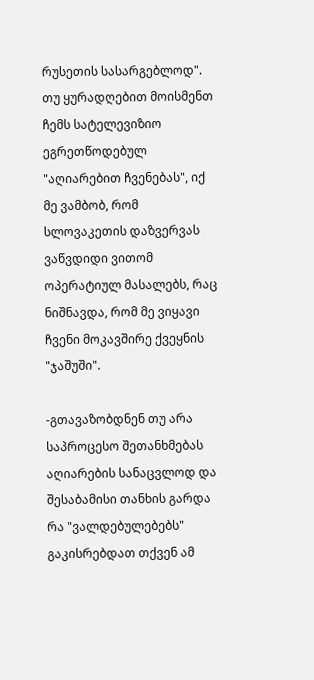რუსეთის სასარგებლოდ". თუ ყურადღებით მოისმენთ ჩემს სატელევიზიო ეგრეთწოდებულ "აღიარებით ჩვენებას", იქ მე ვამბობ, რომ სლოვაკეთის დაზვერვას ვაწვდიდი ვითომ ოპერატიულ მასალებს, რაც ნიშნავდა, რომ მე ვიყავი ჩვენი მოკავშირე ქვეყნის "ჯაშუში".

-გთავაზობდნენ თუ არა საპროცესო შეთანხმებას აღიარების სანაცვლოდ და შესაბამისი თანხის გარდა რა "ვალდებულებებს" გაკისრებდათ თქვენ ამ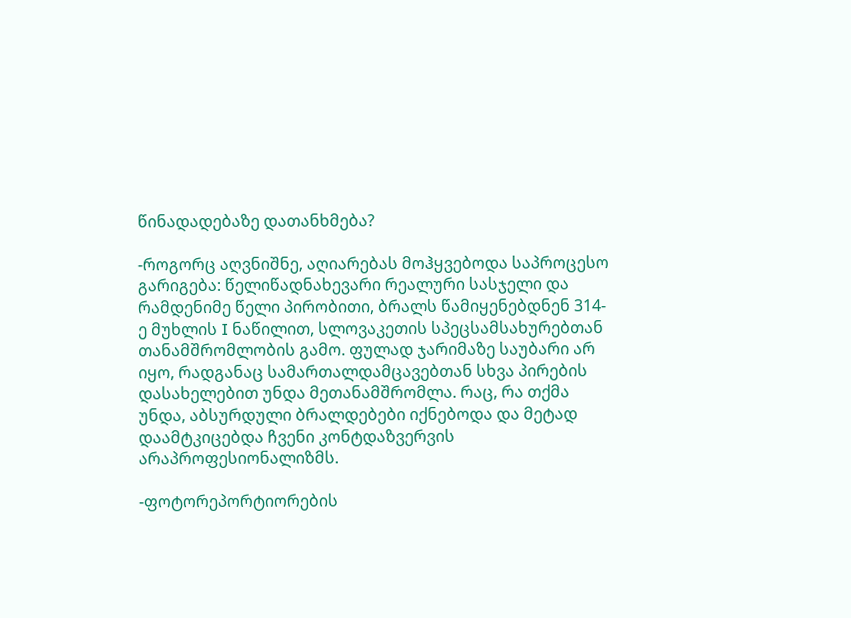წინადადებაზე დათანხმება?

-როგორც აღვნიშნე, აღიარებას მოჰყვებოდა საპროცესო გარიგება: წელიწადნახევარი რეალური სასჯელი და რამდენიმე წელი პირობითი, ბრალს წამიყენებდნენ 314-ე მუხლის I ნაწილით, სლოვაკეთის სპეცსამსახურებთან თანამშრომლობის გამო. ფულად ჯარიმაზე საუბარი არ იყო, რადგანაც სამართალდამცავებთან სხვა პირების დასახელებით უნდა მეთანამშრომლა. რაც, რა თქმა უნდა, აბსურდული ბრალდებები იქნებოდა და მეტად დაამტკიცებდა ჩვენი კონტდაზვერვის არაპროფესიონალიზმს.

-ფოტორეპორტიორების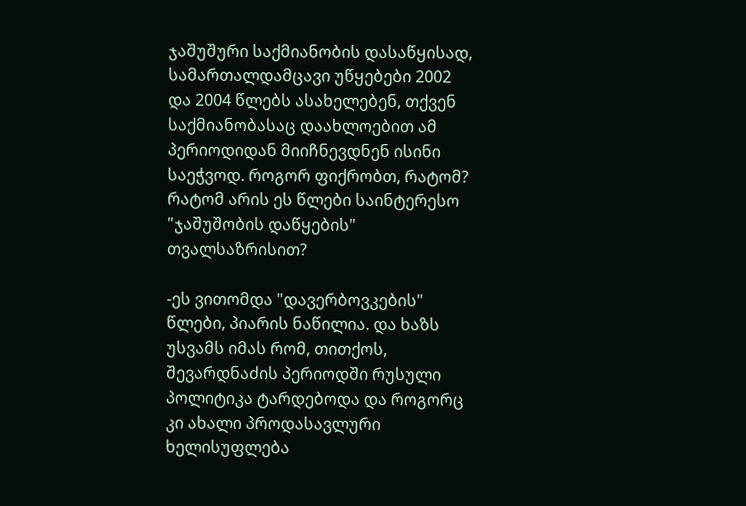ჯაშუშური საქმიანობის დასაწყისად, სამართალდამცავი უწყებები 2002 და 2004 წლებს ასახელებენ, თქვენ საქმიანობასაც დაახლოებით ამ პერიოდიდან მიიჩნევდნენ ისინი საეჭვოდ. როგორ ფიქრობთ, რატომ? რატომ არის ეს წლები საინტერესო "ჯაშუშობის დაწყების" თვალსაზრისით?

-ეს ვითომდა "დავერბოვკების" წლები, პიარის ნაწილია. და ხაზს უსვამს იმას რომ, თითქოს, შევარდნაძის პერიოდში რუსული პოლიტიკა ტარდებოდა და როგორც კი ახალი პროდასავლური ხელისუფლება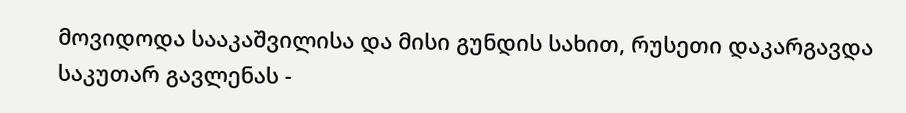მოვიდოდა სააკაშვილისა და მისი გუნდის სახით, რუსეთი დაკარგავდა საკუთარ გავლენას -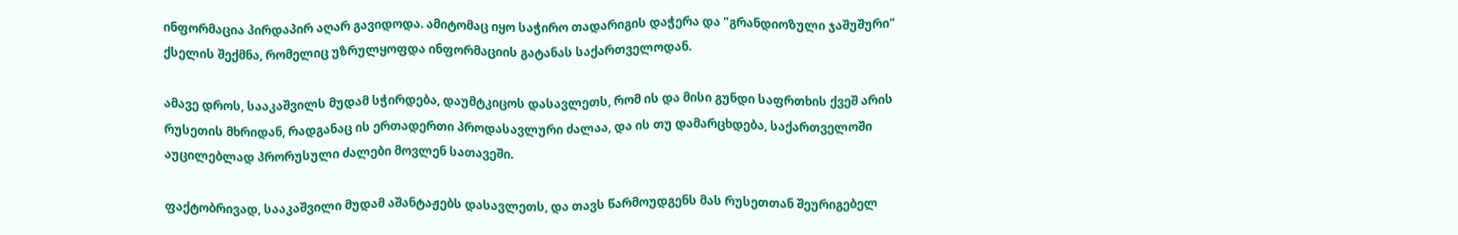ინფორმაცია პირდაპირ აღარ გავიდოდა. ამიტომაც იყო საჭირო თადარიგის დაჭერა და "გრანდიოზული ჯაშუშური" ქსელის შექმნა, რომელიც უზრულყოფდა ინფორმაციის გატანას საქართველოდან.

ამავე დროს, სააკაშვილს მუდამ სჭირდება, დაუმტკიცოს დასავლეთს, რომ ის და მისი გუნდი საფრთხის ქვეშ არის რუსეთის მხრიდან, რადგანაც ის ერთადერთი პროდასავლური ძალაა, და ის თუ დამარცხდება, საქართველოში აუცილებლად პრორუსული ძალები მოვლენ სათავეში.

ფაქტობრივად, სააკაშვილი მუდამ აშანტაჟებს დასავლეთს, და თავს წარმოუდგენს მას რუსეთთან შეურიგებელ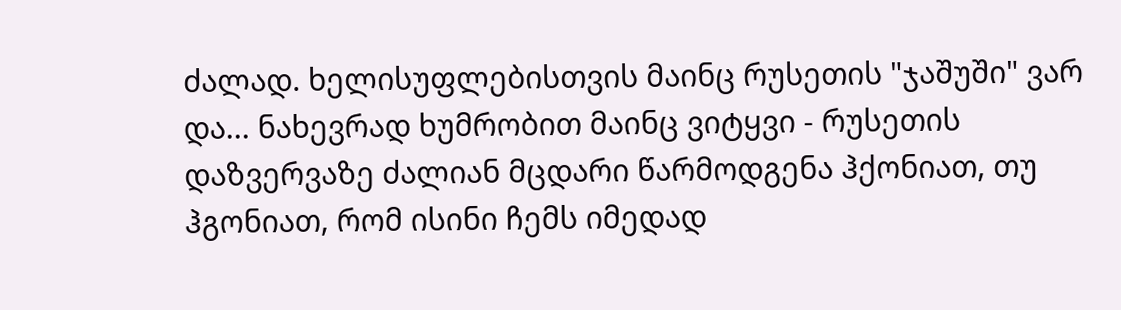ძალად. ხელისუფლებისთვის მაინც რუსეთის "ჯაშუში" ვარ და... ნახევრად ხუმრობით მაინც ვიტყვი - რუსეთის დაზვერვაზე ძალიან მცდარი წარმოდგენა ჰქონიათ, თუ ჰგონიათ, რომ ისინი ჩემს იმედად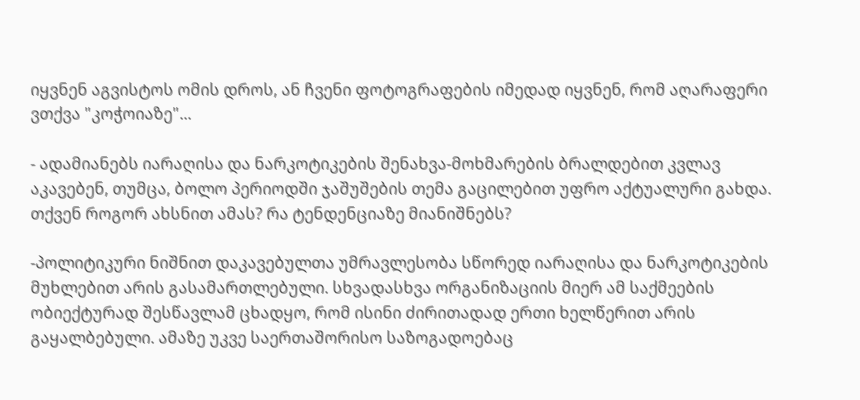იყვნენ აგვისტოს ომის დროს, ან ჩვენი ფოტოგრაფების იმედად იყვნენ, რომ აღარაფერი ვთქვა "კოჭოიაზე"...

- ადამიანებს იარაღისა და ნარკოტიკების შენახვა-მოხმარების ბრალდებით კვლავ აკავებენ, თუმცა, ბოლო პერიოდში ჯაშუშების თემა გაცილებით უფრო აქტუალური გახდა. თქვენ როგორ ახსნით ამას? რა ტენდენციაზე მიანიშნებს?

-პოლიტიკური ნიშნით დაკავებულთა უმრავლესობა სწორედ იარაღისა და ნარკოტიკების მუხლებით არის გასამართლებული. სხვადასხვა ორგანიზაციის მიერ ამ საქმეების ობიექტურად შესწავლამ ცხადყო, რომ ისინი ძირითადად ერთი ხელწერით არის გაყალბებული. ამაზე უკვე საერთაშორისო საზოგადოებაც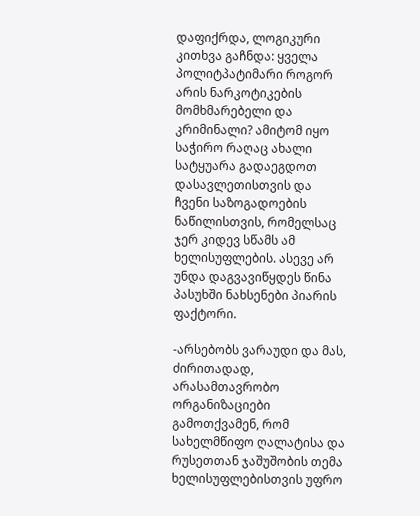დაფიქრდა, ლოგიკური კითხვა გაჩნდა: ყველა პოლიტპატიმარი როგორ არის ნარკოტიკების მომხმარებელი და კრიმინალი? ამიტომ იყო საჭირო რაღაც ახალი სატყუარა გადაეგდოთ დასავლეთისთვის და ჩვენი საზოგადოების ნაწილისთვის, რომელსაც ჯერ კიდევ სწამს ამ ხელისუფლების. ასევე არ უნდა დაგვავიწყდეს წინა პასუხში ნახსენები პიარის ფაქტორი.

-არსებობს ვარაუდი და მას, ძირითადად, არასამთავრობო ორგანიზაციები გამოთქვამენ, რომ სახელმწიფო ღალატისა და რუსეთთან ჯაშუშობის თემა ხელისუფლებისთვის უფრო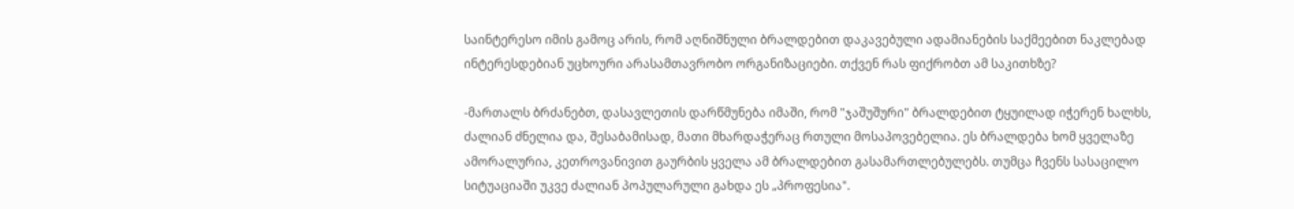საინტერესო იმის გამოც არის, რომ აღნიშნული ბრალდებით დაკავებული ადამიანების საქმეებით ნაკლებად ინტერესდებიან უცხოური არასამთავრობო ორგანიზაციები. თქვენ რას ფიქრობთ ამ საკითხზე?

-მართალს ბრძანებთ, დასავლეთის დარწმუნება იმაში, რომ "ჯაშუშური" ბრალდებით ტყუილად იჭერენ ხალხს, ძალიან ძნელია და, შესაბამისად, მათი მხარდაჭერაც რთული მოსაპოვებელია. ეს ბრალდება ხომ ყველაზე ამორალურია, კეთროვანივით გაურბის ყველა ამ ბრალდებით გასამართლებულებს. თუმცა ჩვენს სასაცილო სიტუაციაში უკვე ძალიან პოპულარული გახდა ეს „პროფესია".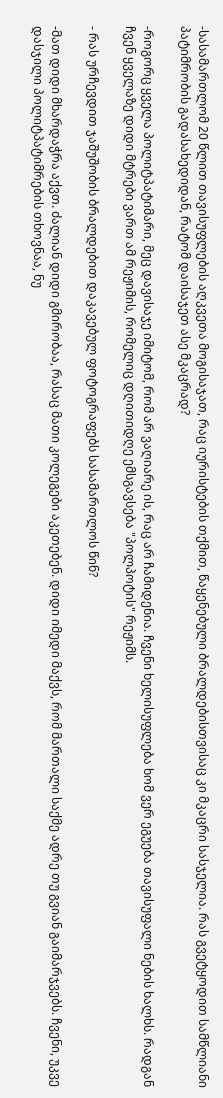-სასამართლომ 20 წლით თავისუფლების აღკვეთა მოგისაჯათ, რაც იურისტების თქმით, წაყენებული ბრალდებისთვისაც კი მკაცრი სასჯელია. რას გვეტყოდით სამწლიანი პატიმრობის გადასახედიდან, რატომ დაისაჯეთ ასე მკაცრად?

-როგორც ყველა პოლიტპატიმარი, მეც დავისაჯე იმიტომ, რომ არ ვაღიარე ის, რაც არ ჩამიდენია. ჩვენი ხელისუფლება ხომ ვერ ეგუება თავისუფალი ნების ხალხს. რადგან ჩვენ ყველაზე დიდი მტრები ვართ ამ რეჟიმის, რომელიც დღითიდღე ემსგავსება "პოლპოტის" რეჟიმს.

- რას ურჩევდით ჯაშუშობის ბრალდებით დაკავებულ ფოტოგრაფებს სასამართლოს წინ?

-მათ დიდი მხარდაჭრა აქვთ. ძალიან დიდი გმირობაა, რასაც მათი კოლეგები აკეთებენ. დიდი იმედი მაქვს, რომ მართალი საქმე ადრე თუ გვიან გაიმარჯვებს. ჩვენი, უკვე დასჯილი პოლიტპატიმრების თხოვნაა, ნუ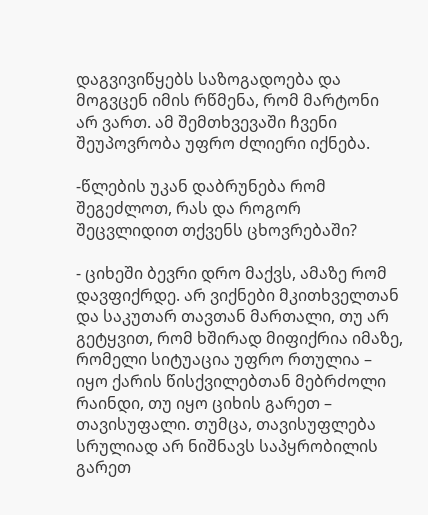დაგვივიწყებს საზოგადოება და მოგვცენ იმის რწმენა, რომ მარტონი არ ვართ. ამ შემთხვევაში ჩვენი შეუპოვრობა უფრო ძლიერი იქნება.

-წლების უკან დაბრუნება რომ შეგეძლოთ, რას და როგორ შეცვლიდით თქვენს ცხოვრებაში?

- ციხეში ბევრი დრო მაქვს, ამაზე რომ დავფიქრდე. არ ვიქნები მკითხველთან და საკუთარ თავთან მართალი, თუ არ გეტყვით, რომ ხშირად მიფიქრია იმაზე, რომელი სიტუაცია უფრო რთულია – იყო ქარის წისქვილებთან მებრძოლი რაინდი, თუ იყო ციხის გარეთ – თავისუფალი. თუმცა, თავისუფლება სრულიად არ ნიშნავს საპყრობილის გარეთ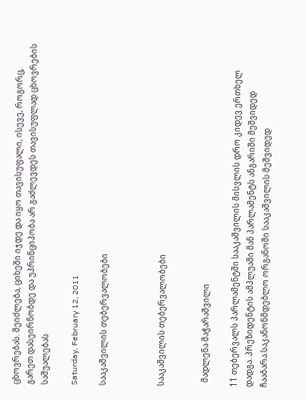ცხოვრებას. შეიძლება, ციხეში იჯდე და იყო თავისუფალი, ისევე, როგორც, გარეთ დასეირნობდე და უპრინციპობა არ გაძლევდეს თავისუფლად ცხოვრების საშუალებას

Saturday, February 12, 2011

სააკაშვილის თებერვალობები



სააკაშვილის თებერვალობები


  მადლენა მაჭარაშვილი

11 თებერვალს პარლამენტში სააკაშვილის მისვლის დრო კიდევ ერთხელ დადგა. პრეზიდენტის ამპლუაში მან პარლამენტს ანგარიში მეშვიდედ ჩააბარა.საკანონმდებლო ორგანოში სააკაშვილის მეშვიდედ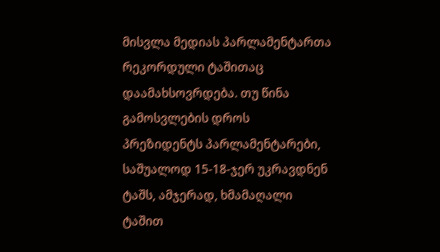მისვლა მედიას პარლამენტართა რეკორდული ტაშითაც დაამახსოვრდება. თუ წინა გამოსვლების დროს პრეზიდენტს პარლამენტარები, საშუალოდ 15-18-ჯერ უკრავდნენ ტაშს, ამჯერად, ხმამაღალი ტაშით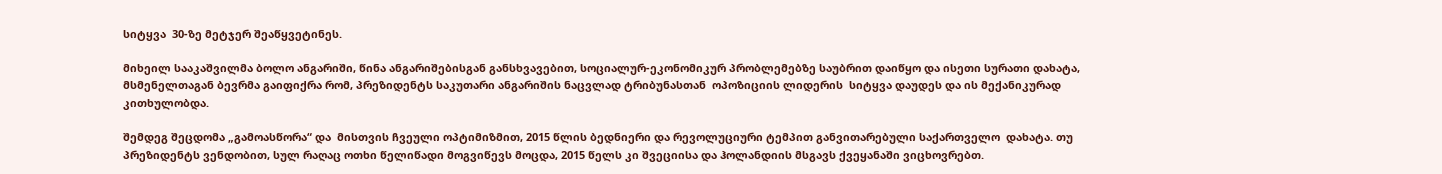სიტყვა  30-ზე მეტჯერ შეაწყვეტინეს.

მიხეილ სააკაშვილმა ბოლო ანგარიში, წინა ანგარიშებისგან განსხვავებით, სოციალურ-ეკონომიკურ პრობლემებზე საუბრით დაიწყო და ისეთი სურათი დახატა,  მსმენელთაგან ბევრმა გაიფიქრა რომ, პრეზიდენტს საკუთარი ანგარიშის ნაცვლად ტრიბუნასთან  ოპოზიციის ლიდერის  სიტყვა დაუდეს და ის მექანიკურად კითხულობდა.

შემდეგ შეცდომა „გამოასწორა“ და  მისთვის ჩვეული ოპტიმიზმით, 2015 წლის ბედნიერი და რევოლუციური ტემპით განვითარებული საქართველო  დახატა. თუ პრეზიდენტს ვენდობით, სულ რაღაც ოთხი წელიწადი მოგვიწევს მოცდა, 2015 წელს კი შვეციისა და ჰოლანდიის მსგავს ქვეყანაში ვიცხოვრებთ.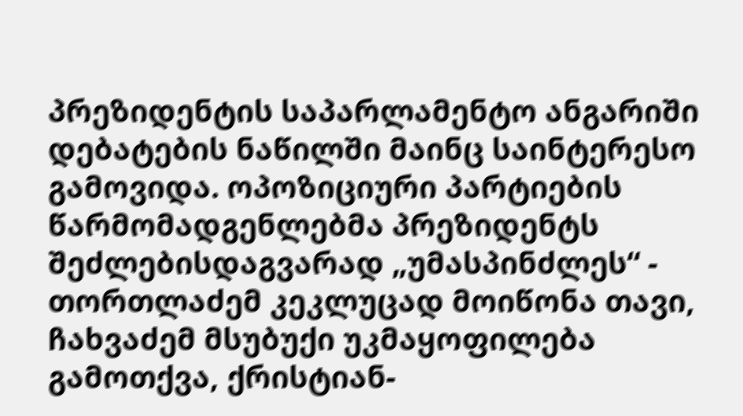პრეზიდენტის საპარლამენტო ანგარიში დებატების ნაწილში მაინც საინტერესო გამოვიდა. ოპოზიციური პარტიების წარმომადგენლებმა პრეზიდენტს შეძლებისდაგვარად „უმასპინძლეს“ - თორთლაძემ კეკლუცად მოიწონა თავი, ჩახვაძემ მსუბუქი უკმაყოფილება გამოთქვა, ქრისტიან-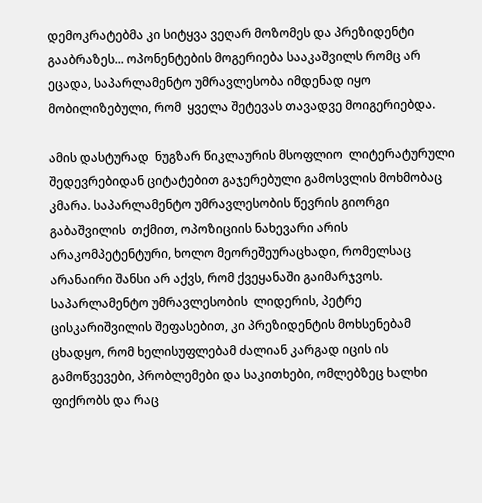დემოკრატებმა კი სიტყვა ვეღარ მოზომეს და პრეზიდენტი გააბრაზეს... ოპონენტების მოგერიება სააკაშვილს რომც არ ეცადა, საპარლამენტო უმრავლესობა იმდენად იყო მობილიზებული, რომ  ყველა შეტევას თავადვე მოიგერიებდა.

ამის დასტურად  ნუგზარ წიკლაურის მსოფლიო  ლიტერატურული შედევრებიდან ციტატებით გაჯერებული გამოსვლის მოხმობაც კმარა. საპარლამენტო უმრავლესობის წევრის გიორგი  გაბაშვილის  თქმით, ოპოზიციის ნახევარი არის არაკომპეტენტური, ხოლო მეორეშეურაცხადი, რომელსაც არანაირი შანსი არ აქვს, რომ ქვეყანაში გაიმარჯვოს. საპარლამენტო უმრავლესობის  ლიდერის, პეტრე ცისკარიშვილის შეფასებით, კი პრეზიდენტის მოხსენებამ ცხადყო, რომ ხელისუფლებამ ძალიან კარგად იცის ის გამოწვევები, პრობლემები და საკითხები, ომლებზეც ხალხი ფიქრობს და რაც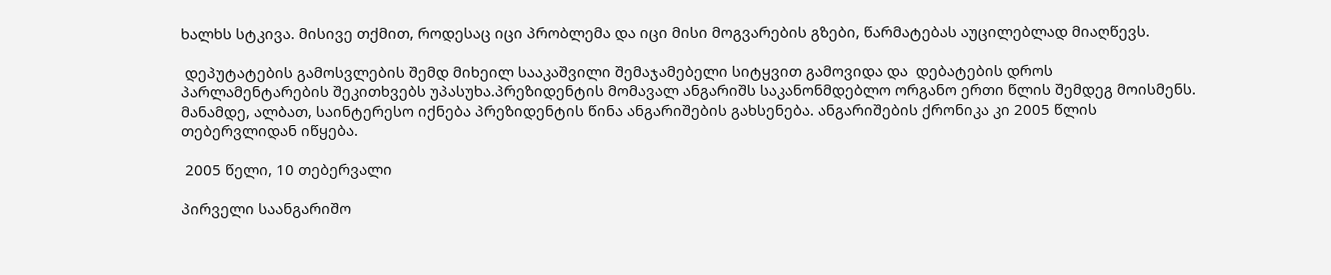ხალხს სტკივა. მისივე თქმით, როდესაც იცი პრობლემა და იცი მისი მოგვარების გზები, წარმატებას აუცილებლად მიაღწევს.

 დეპუტატების გამოსვლების შემდ მიხეილ სააკაშვილი შემაჯამებელი სიტყვით გამოვიდა და  დებატების დროს პარლამენტარების შეკითხვებს უპასუხა.პრეზიდენტის მომავალ ანგარიშს საკანონმდებლო ორგანო ერთი წლის შემდეგ მოისმენს. მანამდე, ალბათ, საინტერესო იქნება პრეზიდენტის წინა ანგარიშების გახსენება. ანგარიშების ქრონიკა კი 2005 წლის თებერვლიდან იწყება.

 2005 წელი, 10 თებერვალი

პირველი საანგარიშო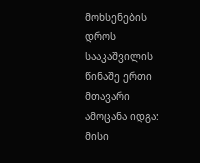მოხსენების დროს სააკაშვილის წინაშე ერთი მთავარი ამოცანა იდგა: მისი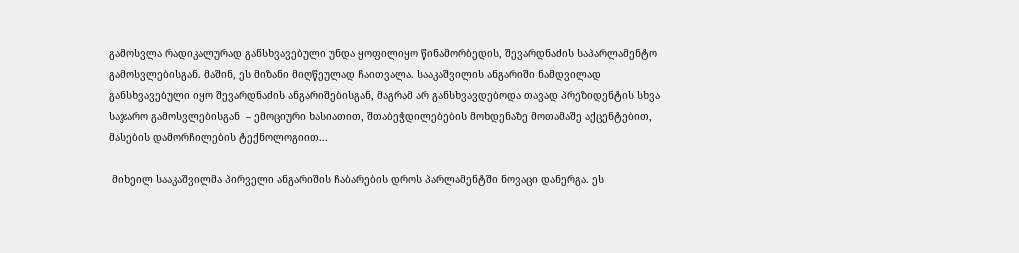გამოსვლა რადიკალურად განსხვავებული უნდა ყოფილიყო წინამორბედის, შევარდნაძის საპარლამენტო გამოსვლებისგან. მაშინ, ეს მიზანი მიღწეულად ჩაითვალა. სააკაშვილის ანგარიში ნამდვილად განსხვავებული იყო შევარდნაძის ანგარიშებისგან, მაგრამ არ განსხვავდებოდა თავად პრეზიდენტის სხვა საჯარო გამოსვლებისგან  – ემოციური ხასიათით, შთაბეჭდილებების მოხდენაზე მოთამაშე აქცენტებით, მასების დამორჩილების ტექნოლოგიით...

 მიხეილ სააკაშვილმა პირველი ანგარიშის ჩაბარების დროს პარლამენტში ნოვაცი დანერგა. ეს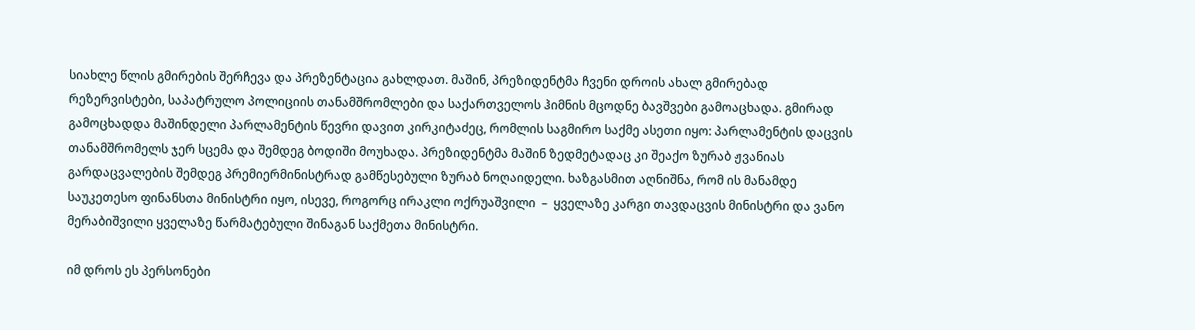სიახლე წლის გმირების შერჩევა და პრეზენტაცია გახლდათ. მაშინ, პრეზიდენტმა ჩვენი დროის ახალ გმირებად რეზერვისტები, საპატრულო პოლიციის თანამშრომლები და საქართველოს ჰიმნის მცოდნე ბავშვები გამოაცხადა. გმირად გამოცხადდა მაშინდელი პარლამენტის წევრი დავით კირკიტაძეც, რომლის საგმირო საქმე ასეთი იყო: პარლამენტის დაცვის თანამშრომელს ჯერ სცემა და შემდეგ ბოდიში მოუხადა. პრეზიდენტმა მაშინ ზედმეტადაც კი შეაქო ზურაბ ჟვანიას გარდაცვალების შემდეგ პრემიერმინისტრად გამწესებული ზურაბ ნოღაიდელი. ხაზგასმით აღნიშნა, რომ ის მანამდე საუკეთესო ფინანსთა მინისტრი იყო, ისევე, როგორც ირაკლი ოქრუაშვილი  –  ყველაზე კარგი თავდაცვის მინისტრი და ვანო მერაბიშვილი ყველაზე წარმატებული შინაგან საქმეთა მინისტრი.

იმ დროს ეს პერსონები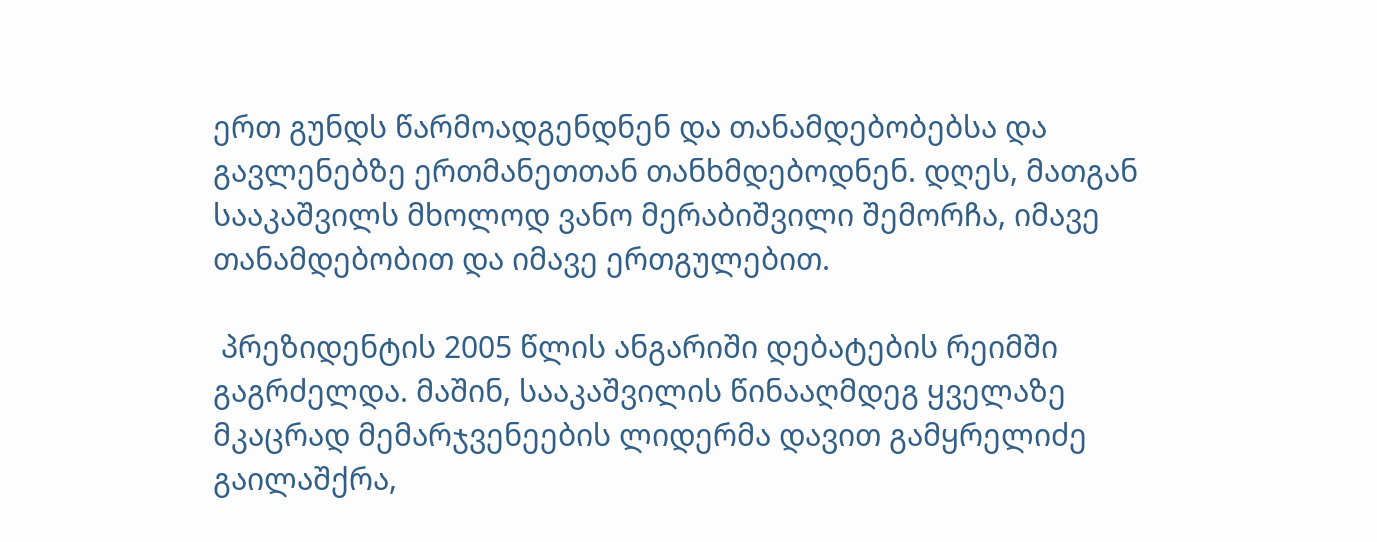ერთ გუნდს წარმოადგენდნენ და თანამდებობებსა და გავლენებზე ერთმანეთთან თანხმდებოდნენ. დღეს, მათგან სააკაშვილს მხოლოდ ვანო მერაბიშვილი შემორჩა, იმავე თანამდებობით და იმავე ერთგულებით.

 პრეზიდენტის 2005 წლის ანგარიში დებატების რეიმში გაგრძელდა. მაშინ, სააკაშვილის წინააღმდეგ ყველაზე მკაცრად მემარჯვენეების ლიდერმა დავით გამყრელიძე გაილაშქრა,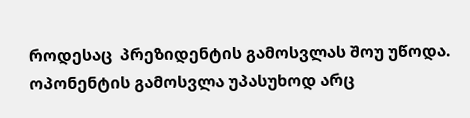როდესაც  პრეზიდენტის გამოსვლას შოუ უწოდა. ოპონენტის გამოსვლა უპასუხოდ არც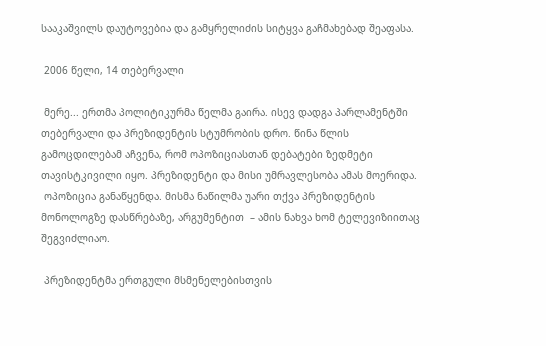სააკაშვილს დაუტოვებია და გამყრელიძის სიტყვა გაჩმახებად შეაფასა.

 2006 წელი, 14 თებერვალი

 მერე... ერთმა პოლიტიკურმა წელმა გაირა. ისევ დადგა პარლამენტში თებერვალი და პრეზიდენტის სტუმრობის დრო. წინა წლის გამოცდილებამ აჩვენა, რომ ოპოზიციასთან დებატები ზედმეტი თავისტკივილი იყო. პრეზიდენტი და მისი უმრავლესობა ამას მოერიდა.
 ოპოზიცია განაწყენდა. მისმა ნაწილმა უარი თქვა პრეზიდენტის მონოლოგზე დასწრებაზე, არგუმენტით  – ამის ნახვა ხომ ტელევიზიითაც შეგვიძლიაო.

 პრეზიდენტმა ერთგული მსმენელებისთვის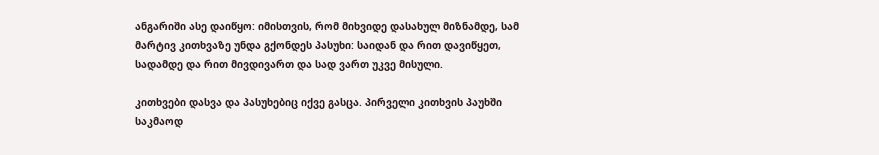ანგარიში ასე დაიწყო: იმისთვის, რომ მიხვიდე დასახულ მიზნამდე, სამ მარტივ კითხვაზე უნდა გქონდეს პასუხი: საიდან და რით დავიწყეთ, სადამდე და რით მივდივართ და სად ვართ უკვე მისული.

კითხვები დასვა და პასუხებიც იქვე გასცა. პირველი კითხვის პაუხში საკმაოდ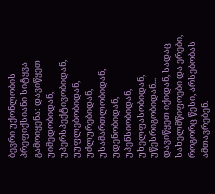ბევრი უქონლობის პრეფიქსიანი სიტყვა გამოიყენა: დავიწყეთ უიმედობიდან, უპერსპექტივობიდან, უუფლებობიდან, უძლურებიდან, უსამართლობიდან, უდენობიდან, უპენსიობიდან, უხელფასობიდან, უწესრიგობიდან... დავიწყეთ იქიდან, სადაც სახელმწიფოები და ერები, როგორც წესი, არსებობას ამთავრებენ.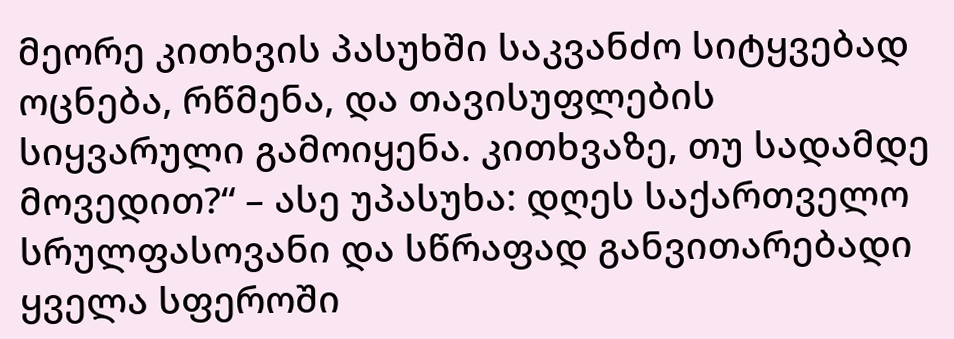მეორე კითხვის პასუხში საკვანძო სიტყვებად ოცნება, რწმენა, და თავისუფლების სიყვარული გამოიყენა. კითხვაზე, თუ სადამდე მოვედით?“ – ასე უპასუხა: დღეს საქართველო სრულფასოვანი და სწრაფად განვითარებადი ყველა სფეროში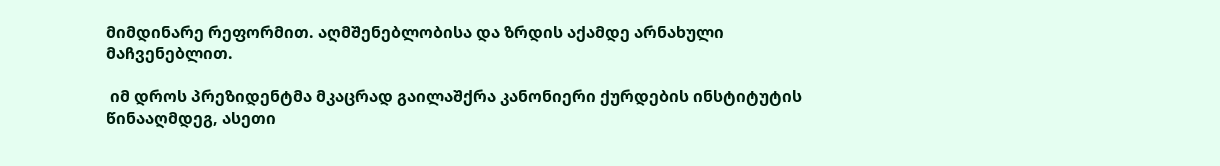მიმდინარე რეფორმით. აღმშენებლობისა და ზრდის აქამდე არნახული მაჩვენებლით.

 იმ დროს პრეზიდენტმა მკაცრად გაილაშქრა კანონიერი ქურდების ინსტიტუტის წინააღმდეგ, ასეთი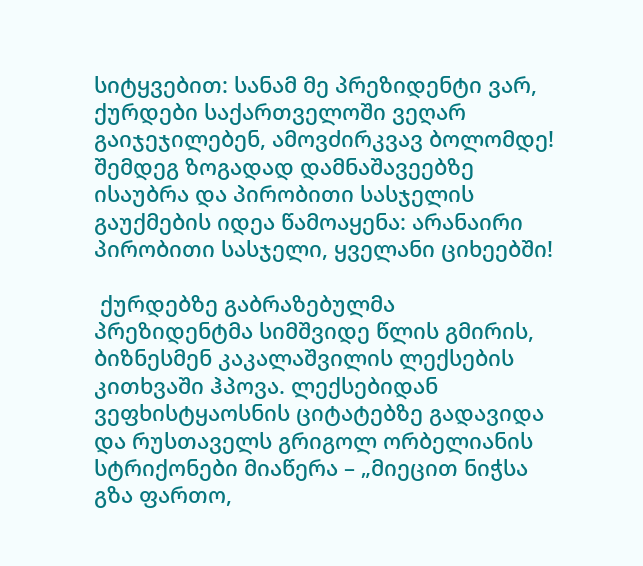სიტყვებით: სანამ მე პრეზიდენტი ვარ, ქურდები საქართველოში ვეღარ გაიჯეჯილებენ, ამოვძირკვავ ბოლომდე! შემდეგ ზოგადად დამნაშავეებზე ისაუბრა და პირობითი სასჯელის გაუქმების იდეა წამოაყენა: არანაირი პირობითი სასჯელი, ყველანი ციხეებში!

 ქურდებზე გაბრაზებულმა პრეზიდენტმა სიმშვიდე წლის გმირის, ბიზნესმენ კაკალაშვილის ლექსების კითხვაში ჰპოვა. ლექსებიდან ვეფხისტყაოსნის ციტატებზე გადავიდა და რუსთაველს გრიგოლ ორბელიანის სტრიქონები მიაწერა – „მიეცით ნიჭსა გზა ფართო,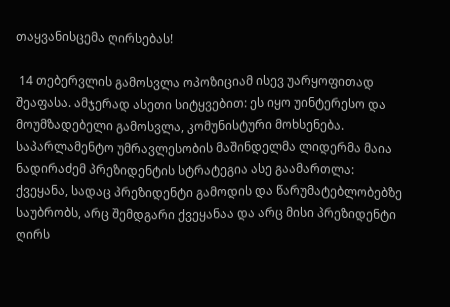თაყვანისცემა ღირსებას!

 14 თებერვლის გამოსვლა ოპოზიციამ ისევ უარყოფითად შეაფასა. ამჯერად ასეთი სიტყვებით: ეს იყო უინტერესო და მოუმზადებელი გამოსვლა, კომუნისტური მოხსენება. საპარლამენტო უმრავლესობის მაშინდელმა ლიდერმა მაია ნადირაძემ პრეზიდენტის სტრატეგია ასე გაამართლა: ქვეყანა, სადაც პრეზიდენტი გამოდის და წარუმატებლობებზე საუბრობს, არც შემდგარი ქვეყანაა და არც მისი პრეზიდენტი ღირს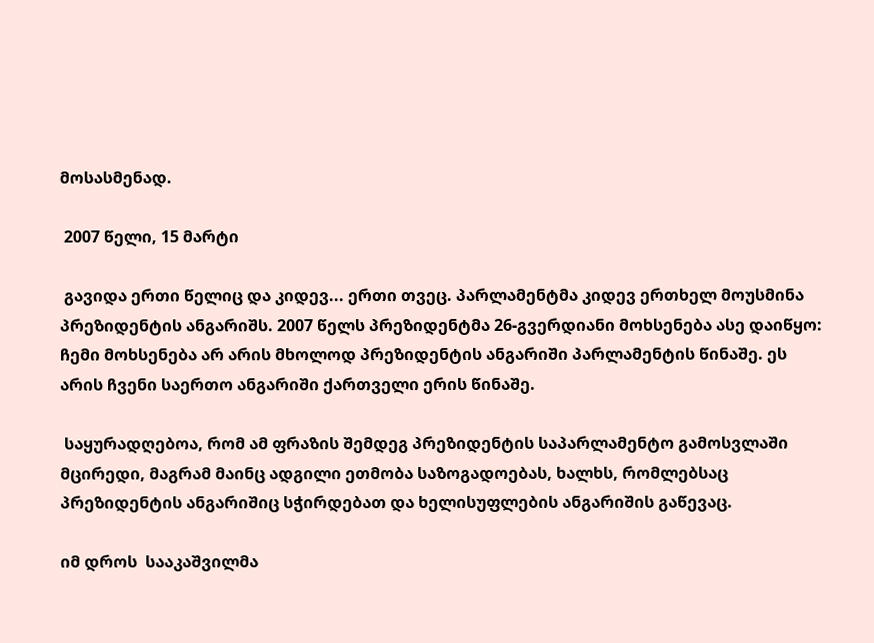მოსასმენად.

 2007 წელი, 15 მარტი

 გავიდა ერთი წელიც და კიდევ... ერთი თვეც. პარლამენტმა კიდევ ერთხელ მოუსმინა პრეზიდენტის ანგარიშს. 2007 წელს პრეზიდენტმა 26-გვერდიანი მოხსენება ასე დაიწყო: ჩემი მოხსენება არ არის მხოლოდ პრეზიდენტის ანგარიში პარლამენტის წინაშე. ეს არის ჩვენი საერთო ანგარიში ქართველი ერის წინაშე.

 საყურადღებოა, რომ ამ ფრაზის შემდეგ პრეზიდენტის საპარლამენტო გამოსვლაში მცირედი, მაგრამ მაინც ადგილი ეთმობა საზოგადოებას, ხალხს, რომლებსაც პრეზიდენტის ანგარიშიც სჭირდებათ და ხელისუფლების ანგარიშის გაწევაც.

იმ დროს  სააკაშვილმა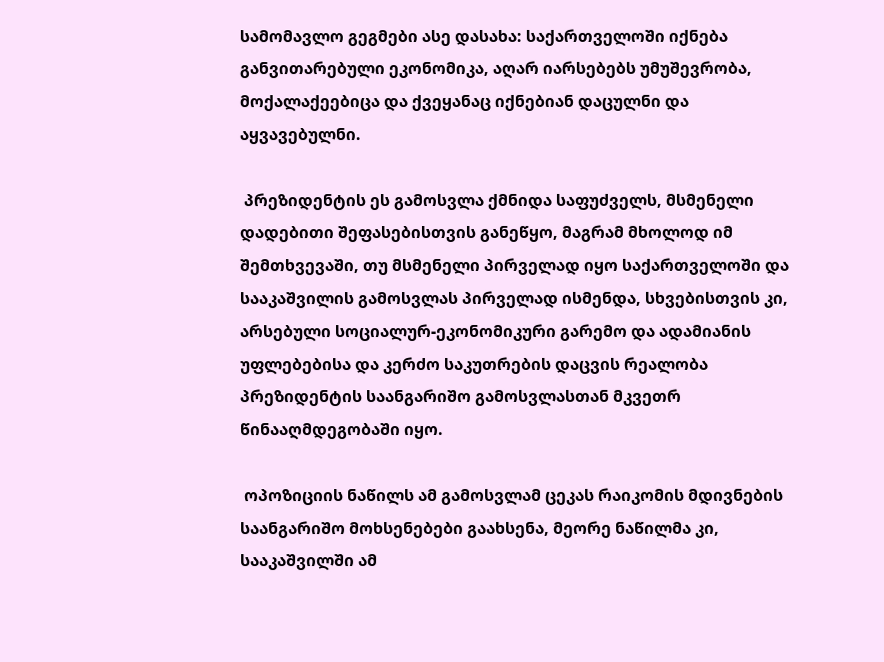სამომავლო გეგმები ასე დასახა: საქართველოში იქნება განვითარებული ეკონომიკა, აღარ იარსებებს უმუშევრობა, მოქალაქეებიცა და ქვეყანაც იქნებიან დაცულნი და აყვავებულნი.

 პრეზიდენტის ეს გამოსვლა ქმნიდა საფუძველს, მსმენელი დადებითი შეფასებისთვის განეწყო, მაგრამ მხოლოდ იმ შემთხვევაში, თუ მსმენელი პირველად იყო საქართველოში და სააკაშვილის გამოსვლას პირველად ისმენდა, სხვებისთვის კი, არსებული სოციალურ-ეკონომიკური გარემო და ადამიანის უფლებებისა და კერძო საკუთრების დაცვის რეალობა პრეზიდენტის საანგარიშო გამოსვლასთან მკვეთრ წინააღმდეგობაში იყო.

 ოპოზიციის ნაწილს ამ გამოსვლამ ცეკას რაიკომის მდივნების საანგარიშო მოხსენებები გაახსენა, მეორე ნაწილმა კი, სააკაშვილში ამ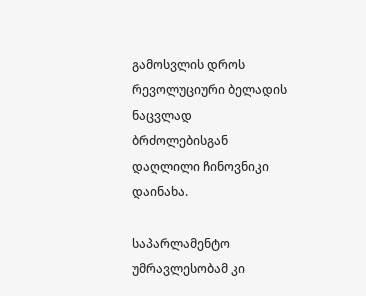გამოსვლის დროს რევოლუციური ბელადის ნაცვლად ბრძოლებისგან დაღლილი ჩინოვნიკი დაინახა.

საპარლამენტო უმრავლესობამ კი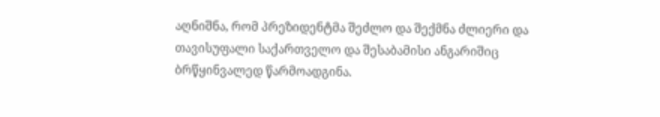აღნიშნა, რომ პრეზიდენტმა შეძლო და შექმნა ძლიერი და თავისუფალი საქართველო და შესაბამისი ანგარიშიც ბრწყინვალედ წარმოადგინა.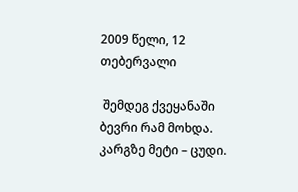2009 წელი, 12 თებერვალი

 შემდეგ ქვეყანაში ბევრი რამ მოხდა. კარგზე მეტი – ცუდი.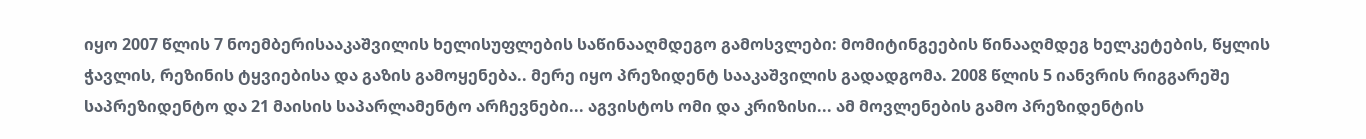იყო 2007 წლის 7 ნოემბერისააკაშვილის ხელისუფლების საწინააღმდეგო გამოსვლები: მომიტინგეების წინააღმდეგ ხელკეტების, წყლის ჭავლის, რეზინის ტყვიებისა და გაზის გამოყენება.. მერე იყო პრეზიდენტ სააკაშვილის გადადგომა. 2008 წლის 5 იანვრის რიგგარეშე საპრეზიდენტო და 21 მაისის საპარლამენტო არჩევნები... აგვისტოს ომი და კრიზისი... ამ მოვლენების გამო პრეზიდენტის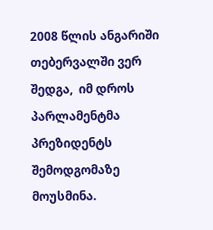2008 წლის ანგარიში თებერვალში ვერ შედგა,  იმ დროს პარლამენტმა პრეზიდენტს  შემოდგომაზე მოუსმინა.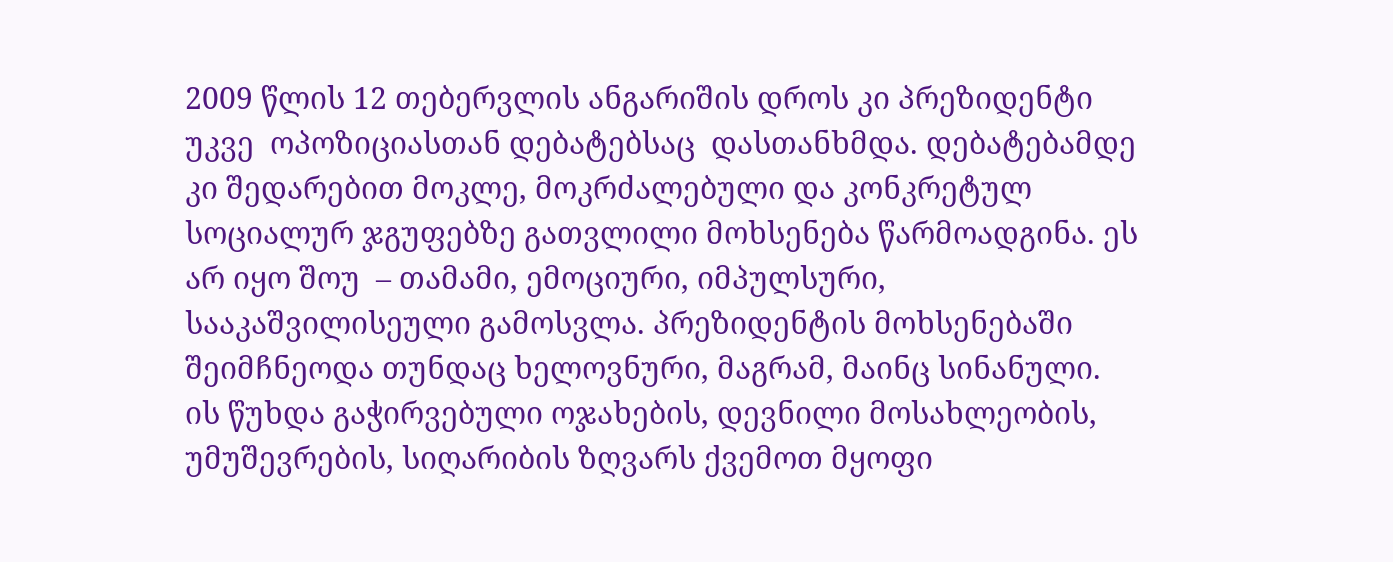2009 წლის 12 თებერვლის ანგარიშის დროს კი პრეზიდენტი უკვე  ოპოზიციასთან დებატებსაც  დასთანხმდა. დებატებამდე კი შედარებით მოკლე, მოკრძალებული და კონკრეტულ სოციალურ ჯგუფებზე გათვლილი მოხსენება წარმოადგინა. ეს არ იყო შოუ  – თამამი, ემოციური, იმპულსური, სააკაშვილისეული გამოსვლა. პრეზიდენტის მოხსენებაში შეიმჩნეოდა თუნდაც ხელოვნური, მაგრამ, მაინც სინანული. ის წუხდა გაჭირვებული ოჯახების, დევნილი მოსახლეობის, უმუშევრების, სიღარიბის ზღვარს ქვემოთ მყოფი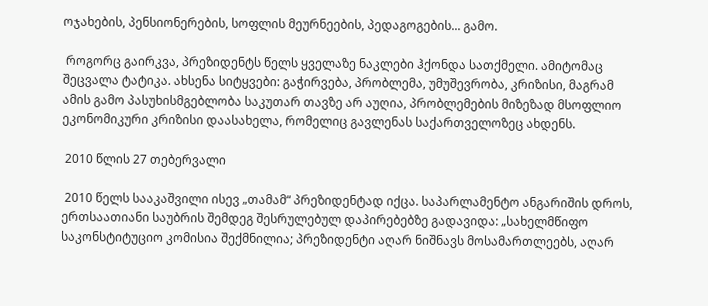ოჯახების, პენსიონერების, სოფლის მეურნეების, პედაგოგების... გამო.

 როგორც გაირკვა, პრეზიდენტს წელს ყველაზე ნაკლები ჰქონდა სათქმელი. ამიტომაც შეცვალა ტატიკა. ახსენა სიტყვები: გაჭირვება, პრობლემა, უმუშევრობა, კრიზისი, მაგრამ ამის გამო პასუხისმგებლობა საკუთარ თავზე არ აუღია, პრობლემების მიზეზად მსოფლიო ეკონომიკური კრიზისი დაასახელა, რომელიც გავლენას საქართველოზეც ახდენს.

 2010 წლის 27 თებერვალი

 2010 წელს სააკაშვილი ისევ „თამამ“ პრეზიდენტად იქცა. საპარლამენტო ანგარიშის დროს, ერთსაათიანი საუბრის შემდეგ შესრულებულ დაპირებებზე გადავიდა: „სახელმწიფო საკონსტიტუციო კომისია შექმნილია; პრეზიდენტი აღარ ნიშნავს მოსამართლეებს, აღარ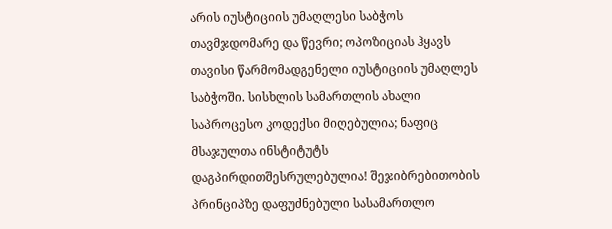არის იუსტიციის უმაღლესი საბჭოს თავმჯდომარე და წევრი; ოპოზიციას ჰყავს თავისი წარმომადგენელი იუსტიციის უმაღლეს საბჭოში. სისხლის სამართლის ახალი საპროცესო კოდექსი მიღებულია; ნაფიც მსაჯულთა ინსტიტუტს დაგპირდითშესრულებულია! შეჯიბრებითობის პრინციპზე დაფუძნებული სასამართლო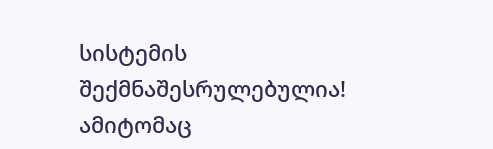სისტემის შექმნაშესრულებულია! ამიტომაც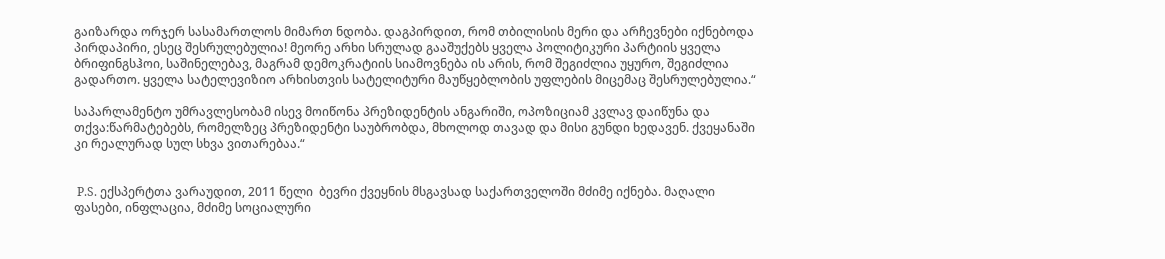გაიზარდა ორჯერ სასამართლოს მიმართ ნდობა. დაგპირდით, რომ თბილისის მერი და არჩევნები იქნებოდა პირდაპირი, ესეც შესრულებულია! მეორე არხი სრულად გააშუქებს ყველა პოლიტიკური პარტიის ყველა ბრიფინგსჰოი, საშინელებავ, მაგრამ დემოკრატიის სიამოვნება ის არის, რომ შეგიძლია უყურო, შეგიძლია გადართო. ყველა სატელევიზიო არხისთვის სატელიტური მაუწყებლობის უფლების მიცემაც შესრულებულია.“

საპარლამენტო უმრავლესობამ ისევ მოიწონა პრეზიდენტის ანგარიში, ოპოზიციამ კვლავ დაიწუნა და თქვა:წარმატებებს, რომელზეც პრეზიდენტი საუბრობდა, მხოლოდ თავად და მისი გუნდი ხედავენ. ქვეყანაში კი რეალურად სულ სხვა ვითარებაა.“


 P.S. ექსპერტთა ვარაუდით, 2011 წელი  ბევრი ქვეყნის მსგავსად საქართველოში მძიმე იქნება. მაღალი ფასები, ინფლაცია, მძიმე სოციალური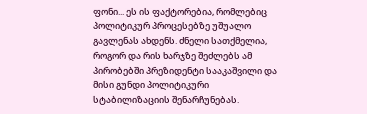ფონი... ეს ის ფაქტორებია, რომლებიც პოლიტიკურ პროცესებზე უშუალო გავლენას ახდენს. ძნელი სათქმელია,  როგორ და რის ხარჯზე შეძლებს ამ პირობებში პრეზიდენტი სააკაშვილი და მისი გუნდი პოლიტიკური სტაბილიზაციის შენარჩუნებას.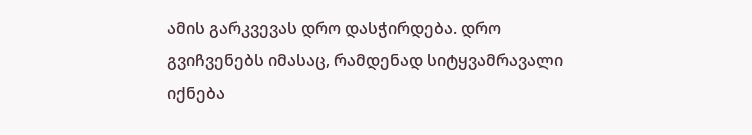ამის გარკვევას დრო დასჭირდება. დრო გვიჩვენებს იმასაც, რამდენად სიტყვამრავალი იქნება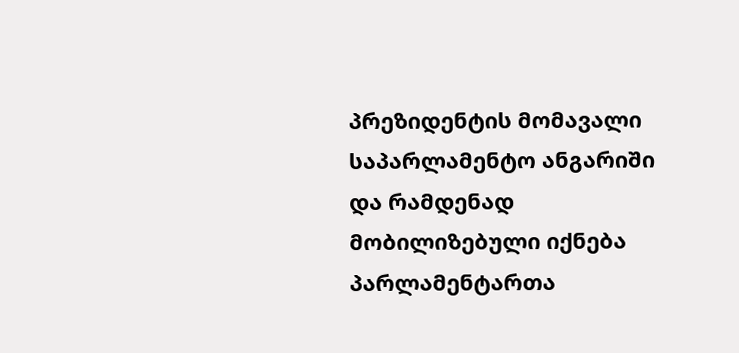პრეზიდენტის მომავალი საპარლამენტო ანგარიში და რამდენად მობილიზებული იქნება პარლამენტართა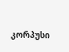კორპუსი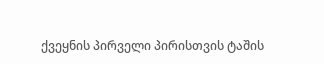ქვეყნის პირველი პირისთვის ტაშის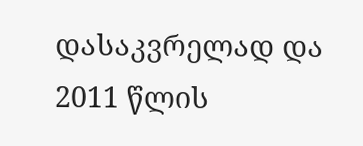დასაკვრელად და 2011 წლის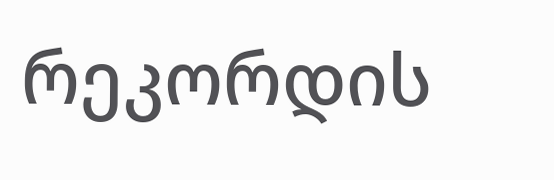რეკორდის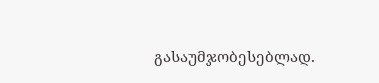გასაუმჯობესებლად.